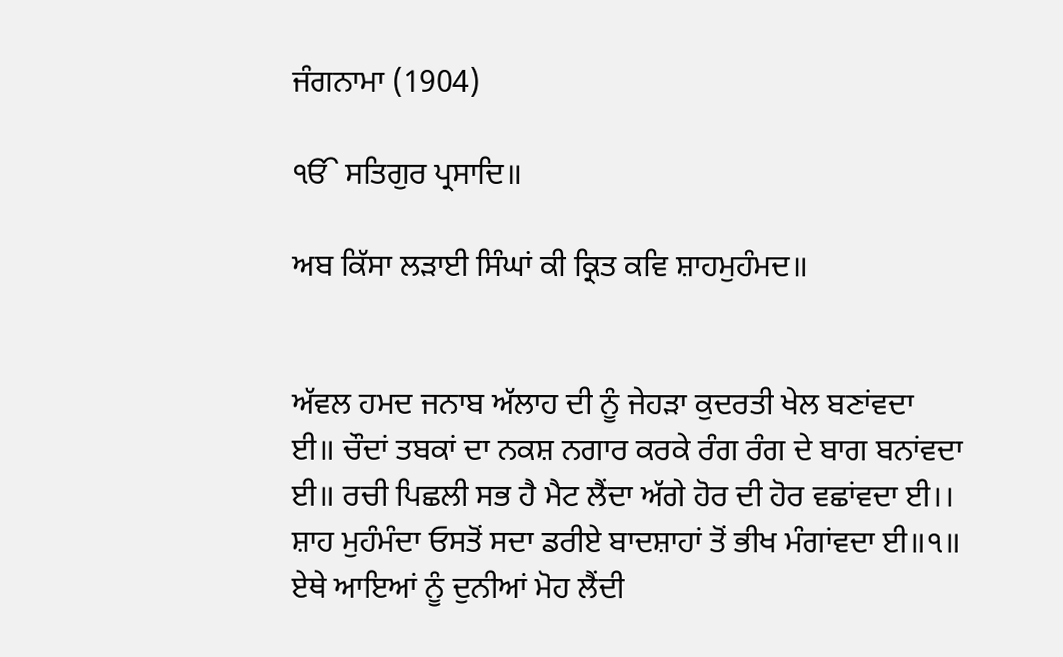ਜੰਗਨਾਮਾ (1904)

ੴ ਸਤਿਗੁਰ ਪ੍ਰਸਾਦਿ॥

ਅਬ ਕਿੱਸਾ ਲੜਾਈ ਸਿੰਘਾਂ ਕੀ ਕ੍ਰਿਤ ਕਵਿ ਸ਼ਾਹਮੁਹੰਮਦ॥


ਅੱਵਲ ਹਮਦ ਜਨਾਬ ਅੱਲਾਹ ਦੀ ਨੂੰ ਜੇਹੜਾ ਕੁਦਰਤੀ ਖੇਲ ਬਣਾਂਵਦਾ ਈ॥ ਚੌਦਾਂ ਤਬਕਾਂ ਦਾ ਨਕਸ਼ ਨਗਾਰ ਕਰਕੇ ਰੰਗ ਰੰਗ ਦੇ ਬਾਗ ਬਨਾਂਵਦਾ ਈ॥ ਰਚੀ ਪਿਛਲੀ ਸਭ ਹੈ ਮੈਟ ਲੈਂਦਾ ਅੱਗੇ ਹੋਰ ਦੀ ਹੋਰ ਵਛਾਂਵਦਾ ਈ।। ਸ਼ਾਹ ਮੁਹੰਮੰਦਾ ਓਸਤੋਂ ਸਦਾ ਡਰੀਏ ਬਾਦਸ਼ਾਹਾਂ ਤੋਂ ਭੀਖ ਮੰਗਾਂਵਦਾ ਈ॥੧॥ ਏਥੇ ਆਇਆਂ ਨੂੰ ਦੁਨੀਆਂ ਮੋਹ ਲੈਂਦੀ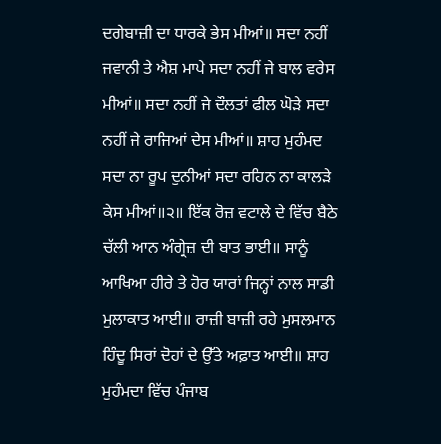ਦਗੇਬਾਜ਼ੀ ਦਾ ਧਾਰਕੇ ਭੇਸ ਮੀਆਂ॥ ਸਦਾ ਨਹੀਂ ਜਵਾਨੀ ਤੇ ਐਸ਼ ਮਾਪੇ ਸਦਾ ਨਹੀਂ ਜੇ ਬਾਲ ਵਰੇਸ ਮੀਆਂ॥ ਸਦਾ ਨਹੀਂ ਜੇ ਦੌਲਤਾਂ ਫੀਲ ਘੋੜੇ ਸਦਾ ਨਹੀਂ ਜੇ ਰਾਜਿਆਂ ਦੇਸ ਮੀਆਂ॥ ਸ਼ਾਹ ਮੁਹੰਮਦ ਸਦਾ ਨਾ ਰੂਪ ਦੁਨੀਆਂ ਸਦਾ ਰਹਿਨ ਨਾ ਕਾਲੜੇ ਕੇਸ ਮੀਆਂ॥੨॥ ਇੱਕ ਰੋਜ਼ ਵਟਾਲੇ ਦੇ ਵਿੱਚ ਬੈਠੇ ਚੱਲੀ ਆਨ ਅੰਗ੍ਰੇਜ਼ ਦੀ ਬਾਤ ਭਾਈ॥ ਸਾਨੂੰ ਆਖਿਆ ਹੀਰੇ ਤੇ ਹੋਰ ਯਾਰਾਂ ਜਿਨ੍ਹਾਂ ਨਾਲ ਸਾਡੀ ਮੁਲਾਕਾਤ ਆਈ॥ ਰਾਜ਼ੀ ਬਾਜ਼ੀ ਰਹੇ ਮੁਸਲਮਾਨ ਹਿੰਦੂ ਸਿਰਾਂ ਦੋਹਾਂ ਦੇ ਉੱਤੇ ਅਫ਼ਾਤ ਆਈ॥ ਸ਼ਾਹ ਮੁਹੰਮਦਾ ਵਿੱਚ ਪੰਜਾਬ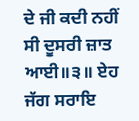ਦੇ ਜੀ ਕਦੀ ਨਹੀਂ ਸੀ ਦੂਸਰੀ ਜ਼ਾਤ ਆਈ॥੩॥ ਏਹ ਜੱਗ ਸਰਾਇ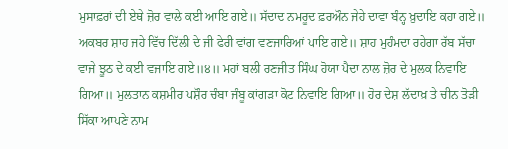ਮੁਸਾਫ਼ਰਾਂ ਦੀ ਏਥੇ ਜ਼ੋਰ ਵਾਲੇ ਕਈ ਆਇ ਗਏ॥ ਸੱਦਾਦ ਨਮਰੂਦ ਫ਼ਰਔਨ ਜੇਹੇ ਦਾਵਾ ਬੰਨ੍ਹ ਖ਼ੁਦਾਇ ਕਹਾ ਗਏ॥ ਅਕਬਰ ਸ਼ਾਹ ਜਹੇ ਵਿੱਚ ਦਿੱਲੀ ਦੇ ਜੀ ਫੇਰੀ ਵਾਂਗ ਵਣਜਾਰਿਆਂ ਪਾਇ ਗਏ॥ ਸ਼ਾਹ ਮੁਹੰਮਦਾ ਰਹੇਗਾ ਰੱਬ ਸੱਚਾ ਵਾਜੇ ਝੂਠ ਦੇ ਕਈ ਵਜਾਇ ਗਏ॥੪॥ ਮਹਾਂ ਬਲੀ ਰਣਜੀਤ ਸਿੰਘ ਹੋਯਾ ਪੈਦਾ ਨਾਲ ਜ਼ੋਰ ਦੇ ਮੁਲਕ ਨਿਵਾਇ ਗਿਆ॥ ਮੁਲਤਾਨ ਕਸ਼ਮੀਰ ਪਸ਼ੌਰ ਚੰਬਾ ਜੰਬੂ ਕਾਂਗੜਾ ਕੋਟ ਨਿਵਾਇ ਗਿਆ॥ ਹੋਰ ਦੇਸ਼ ਲੱਦਾਖ਼ ਤੇ ਚੀਨ ਤੋੜੀ ਸਿੱਕਾ ਆਪਣੇ ਨਾਮ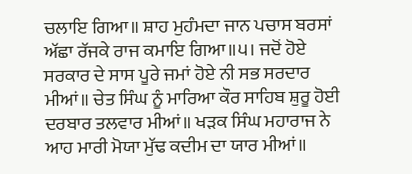ਚਲਾਇ ਗਿਆ॥ ਸ਼ਾਹ ਮੁਹੰਮਦਾ ਜਾਨ ਪਚਾਸ ਬਰਸਾਂ ਅੱਛਾ ਰੱਜਕੇ ਰਾਜ ਕਮਾਇ ਗਿਆ॥੫। ਜਦੋਂ ਹੋਏ ਸਰਕਾਰ ਦੇ ਸਾਸ ਪੂਰੇ ਜਮਾਂ ਹੋਏ ਨੀ ਸਭ ਸਰਦਾਰ ਮੀਆਂ॥ ਚੇਤ ਸਿੰਘ ਨੂੰ ਮਾਰਿਆ ਕੌਰ ਸਾਹਿਬ ਸ਼ੁਰੂ ਹੋਈ ਦਰਬਾਰ ਤਲਵਾਰ ਮੀਆਂ॥ ਖੜਕ ਸਿੰਘ ਮਹਾਰਾਜ ਨੇ ਆਹ ਮਾਰੀ ਮੋਯਾ ਮੁੱਢ ਕਦੀਮ ਦਾ ਯਾਰ ਮੀਆਂ॥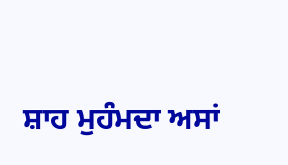ਸ਼ਾਹ ਮੁਹੰਮਦਾ ਅਸਾਂ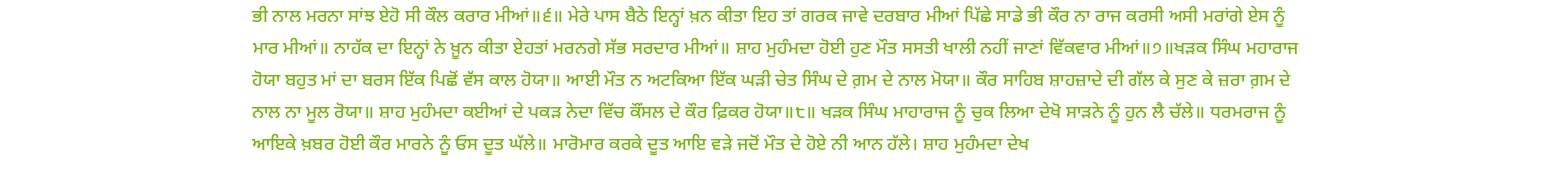ਭੀ ਨਾਲ ਮਰਨਾ ਸਾਂਝ ਏਹੋ ਸੀ ਕੌਲ ਕਰਾਰ ਮੀਆਂ॥੬॥ ਮੇਰੇ ਪਾਸ ਬੈਠੇ ਇਨ੍ਹਾਂ ਖ਼ਨ ਕੀਤਾ ਇਹ ਤਾਂ ਗਰਕ ਜਾਵੇ ਦਰਬਾਰ ਮੀਆਂ ਪਿੱਛੇ ਸਾਡੇ ਭੀ ਕੌਰ ਨਾ ਰਾਜ ਕਰਸੀ ਅਸੀ ਮਰਾਂਗੇ ਏਸ ਨੂੰ ਮਾਰ ਮੀਆਂ॥ ਨਾਹੱਕ ਦਾ ਇਨ੍ਹਾਂ ਨੇ ਖ਼ੂਨ ਕੀਤਾ ਏਹਤਾਂ ਮਰਨਗੇ ਸੱਭ ਸਰਦਾਰ ਮੀਆਂ॥ ਸ਼ਾਹ ਮੁਹੰਮਦਾ ਹੋਈ ਹੁਣ ਮੌਤ ਸਸਤੀ ਖਾਲੀ ਨਹੀਂ ਜਾਣਾਂ ਵਿੱਕਵਾਰ ਮੀਆਂ॥੭॥ਖੜਕ ਸਿੰਘ ਮਹਾਰਾਜ ਹੋਯਾ ਬਹੁਤ ਮਾਂ ਦਾ ਬਰਸ ਇੱਕ ਪਿਛੋਂ ਵੱਸ ਕਾਲ ਹੋਯਾ॥ ਆਈ ਮੌਤ ਨ ਅਟਕਿਆ ਇੱਕ ਘੜੀ ਚੇਤ ਸਿੰਘ ਦੇ ਗ਼ਮ ਦੇ ਨਾਲ ਮੋਯਾ॥ ਕੌਰ ਸਾਹਿਬ ਸ਼ਾਹਜ਼ਾਦੇ ਦੀ ਗੱਲ ਕੇ ਸੁਣ ਕੇ ਜ਼ਰਾ ਗ਼ਮ ਦੇ ਨਾਲ ਨਾ ਮੂਲ ਰੋਯਾ॥ ਸ਼ਾਹ ਮੁਹੰਮਦਾ ਕਈਆਂ ਦੇ ਪਕੜ ਨੇਦਾ ਵਿੱਚ ਕੌਂਸਲ ਦੇ ਕੌਰ ਫ਼ਿਕਰ ਹੋਯਾ॥੮॥ ਖੜਕ ਸਿੰਘ ਮਾਹਾਰਾਜ ਨੂੰ ਚੁਕ ਲਿਆ ਦੇਖੋ ਸਾੜਨੇ ਨੂੰ ਹੁਨ ਲੈ ਚੱਲੇ॥ ਧਰਮਰਾਜ ਨੂੰ ਆਇਕੇ ਖ਼ਬਰ ਹੋਈ ਕੌਰ ਮਾਰਨੇ ਨੂੰ ਓਸ ਦੂਤ ਘੱਲੇ॥ ਮਾਰੋਮਾਰ ਕਰਕੇ ਦੂਤ ਆਇ ਵੜੇ ਜਦੋਂ ਮੌਤ ਦੇ ਹੋਏ ਨੀ ਆਨ ਹੱਲੇ। ਸ਼ਾਹ ਮੁਹੰਮਦਾ ਦੇਖ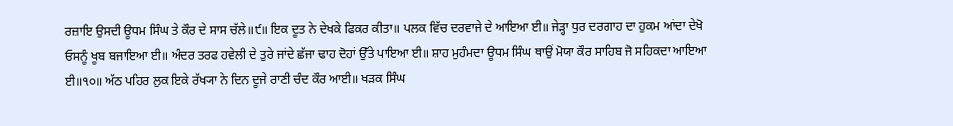ਰਜ਼ਾਇ ਉਸਦੀ ਊਧਮ ਸਿੰਘ ਤੇ ਕੌਰ ਦੇ ਸਾਸ ਚੱਲੇ॥੯॥ ਇਕ ਦੂਤ ਨੇ ਦੇਖਕੇ ਫਿਕਰ ਕੀਤਾ॥ ਪਲਕ ਵਿੱਚ ਦਰਵਾਜੇ ਦੇ ਆਇਆ ਈ॥ ਜੇੜ੍ਹਾ ਧੁਰ ਦਰਗਾਹ ਦਾ ਹੁਕਮ ਆਂਦਾ ਦੇਖੋ ਓਸਨੂੰ ਖੂਬ ਬਜਾਇਆ ਈ॥ ਅੰਦਰ ਤਰਫ ਹਵੇਲੀ ਦੇ ਤੁਰੇ ਜਾਂਦੇ ਛੱਜਾ ਢਾਹ ਦੋਹਾਂ ਉੱਤੇ ਪਾਇਆ ਈ॥ ਸ਼ਾਹ ਮੁਹੰਮਦਾ ਊਧਮ ਸਿੰਘ ਥਾਉਂ ਮੋਯਾ ਕੌਰ ਸਾਹਿਬ ਜੋ ਸਹਿਕਦਾ ਆਇਆ ਈ॥੧੦॥ ਅੱਠ ਪਹਿਰ ਲੁਕ ਇਕੇ ਰੱਖ੍ਯਾ ਨੇ ਦਿਨ ਦੂਜੇ ਰਾਣੀ ਚੰਦ ਕੌਰ ਆਈ॥ ਖੜਕ ਸਿੰਘ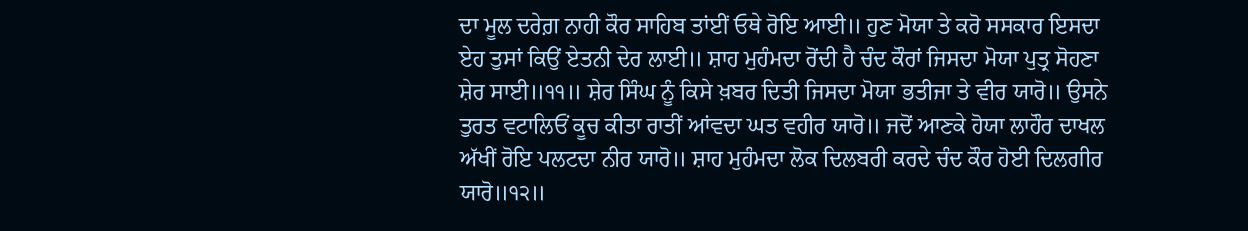ਦਾ ਮੂਲ ਦਰੇਗ਼ ਨਾਹੀ ਕੌਰ ਸਾਹਿਬ ਤਾਂਈਂ ਓਥੇ ਰੋਇ ਆਈ॥ ਹੁਣ ਮੋਯਾ ਤੇ ਕਰੋ ਸਸਕਾਰ ਇਸਦਾ ਏਹ ਤੁਸਾਂ ਕਿਉਂ ਏਤਨੀ ਦੇਰ ਲਾਈ॥ ਸ਼ਾਹ ਮੁਹੰਮਦਾ ਰੋਂਦੀ ਹੈ ਚੰਦ ਕੌਰਾਂ ਜਿਸਦਾ ਮੋਯਾ ਪੁਤ੍ਰ ਸੋਹਣਾ ਸ਼ੇਰ ਸਾਈ॥੧੧॥ ਸ਼ੇਰ ਸਿੰਘ ਨੂੰ ਕਿਸੇ ਖ਼ਬਰ ਦਿਤੀ ਜਿਸਦਾ ਮੋਯਾ ਭਤੀਜਾ ਤੇ ਵੀਰ ਯਾਰੋ॥ ਉਸਨੇ ਤੁਰਤ ਵਟਾਲਿਓਂ ਕੂਚ ਕੀਤਾ ਰਾਤੀਂ ਆਂਵਦਾ ਘਤ ਵਹੀਰ ਯਾਰੋ॥ ਜਦੋਂ ਆਣਕੇ ਹੋਯਾ ਲਾਹੌਰ ਦਾਖਲ ਅੱਖੀਂ ਰੋਇ ਪਲਟਦਾ ਨੀਰ ਯਾਰੋ॥ ਸ਼ਾਹ ਮੁਹੰਮਦਾ ਲੋਕ ਦਿਲਬਰੀ ਕਰਦੇ ਚੰਦ ਕੌਰ ਹੋਈ ਦਿਲਗੀਰ ਯਾਰੋ॥੧੨॥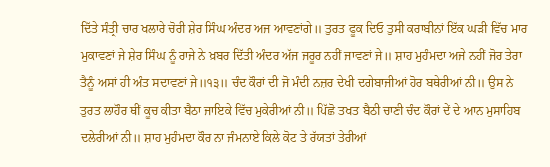ਦਿੱਤੇ ਸੰਤ੍ਰੀ ਚਾਰ ਖਲਾਰੇ ਚੋਰੀ ਸ਼ੇਰ ਸਿੰਘ ਅੰਦਰ ਅਜ ਆਵਣਾਂਗੇ॥ ਤੁਰਤ ਫੂਕ ਦਿਓ ਤੁਸੀ ਕਰਾਬੀਨਾਂ ਇੱਕ ਘੜੀ ਵਿੱਚ ਮਾਰ ਮੁਕਾਵਣਾਂ ਜੇ ਸ਼ੇਰ ਸਿੰਘ ਨੂੰ ਰਾਜੇ ਨੇ ਖ਼ਬਰ ਦਿੱਤੀ ਅੰਦਰ ਅੱਜ ਜਰੂਰ ਨਹੀਂ ਜਾਵਣਾਂ ਜੇ॥ ਸ਼ਾਹ ਮੁਹੰਮਦਾ ਅਜੇ ਨਹੀਂ ਜੋਰ ਤੇਰਾ ਤੈਨੂੰ ਅਸਾਂ ਹੀ ਅੰਤ ਸਦਾਵਣਾਂ ਜੇ॥੧੩॥ ਚੰਦ ਕੌਰਾਂ ਦੀ ਜੋ ਮੰਦੀ ਨਜ਼ਰ ਦੇਖੀ ਦਗੇਬਾਜੀਆਂ ਹੋਰ ਬਥੇਰੀਆਂ ਨੀ॥ ਉਸ ਨੇ ਤੁਰਤ ਲਾਹੌਰ ਥੀਂ ਕੂਚ ਕੀਤਾ ਬੈਠਾ ਜਾਇਕੇ ਵਿੱਚ ਮੁਕੇਰੀਆਂ ਨੀ॥ ਪਿੱਛੋ ਤਖਤ ਬੈਠੀ ਚਾਣੀ ਚੰਦ ਕੌਰਾਂ ਦੇਂ ਦੇ ਆਨ ਮੁਸਾਹਿਬ ਦਲੇਰੀਆਂ ਨੀ॥ ਸ਼ਾਹ ਮੁਹੰਮਦਾ ਕੌਰ ਨਾ ਜੰਮਨਾਏ ਕਿਲੇ ਕੋਟ ਤੇ ਰੱਯਤਾਂ ਤੇਰੀਆਂ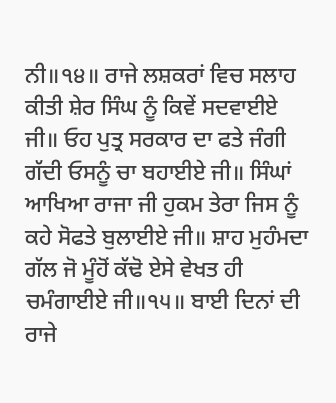ਨੀ॥੧੪॥ ਰਾਜੇ ਲਸ਼ਕਰਾਂ ਵਿਚ ਸਲਾਹ ਕੀਤੀ ਸ਼ੇਰ ਸਿੰਘ ਨੂੰ ਕਿਵੇਂ ਸਦਵਾਈਏ ਜੀ॥ ਓਹ ਪੁਤ੍ਰ ਸਰਕਾਰ ਦਾ ਫਤੇ ਜੰਗੀ ਗੱਦੀ ਓਸਨੂੰ ਚਾ ਬਹਾਈਏ ਜੀ॥ ਸਿੰਘਾਂ ਆਖਿਆ ਰਾਜਾ ਜੀ ਹੁਕਮ ਤੇਰਾ ਜਿਸ ਨੂੰ ਕਹੇ ਸੋਫਤੇ ਬੁਲਾਈਏ ਜੀ॥ ਸ਼ਾਹ ਮੁਹੰਮਦਾ ਗੱਲ ਜੋ ਮੂੰਹੋਂ ਕੱਢੋ ਏਸੇ ਵੇਖਤ ਹੀ ਚਮੰਗਾਈਏ ਜੀ॥੧੫॥ ਬਾਈ ਦਿਨਾਂ ਦੀ ਰਾਜੇ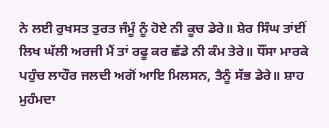ਨੇ ਲਈ ਰੁਖਸਤ ਤੁਰਤ ਜੰਮੂੰ ਨੂੰ ਹੋਏ ਨੀ ਕੂਚ ਡੇਰੇ॥ ਸ਼ੇਰ ਸਿੰਘ ਤਾਂਈਂ ਲਿਖ ਘੱਲੀ ਅਰਜੀ ਮੈਂ ਤਾਂ ਰਫੂ ਕਰ ਛੱਡੇ ਨੀ ਕੰਮ ਤੇਰੇ॥ ਧੌਂਸਾ ਮਾਰਕੇ ਪਹੁੰਚ ਲਾਹੌਰ ਜਲਦੀ ਅਗੋਂ ਆਇ ਮਿਲਸਨ, ਤੈਨੂੰ ਸੱਭ ਡੇਰੇ॥ ਸ਼ਾਹ ਮੁਹੰਮਦਾ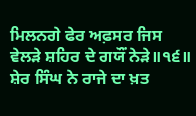ਮਿਲਨਗੇ ਫੇਰ ਅਫ਼ਸਰ ਜਿਸ ਵੇਲੜੇ ਸ਼ਹਿਰ ਦੇ ਗਯੌਂ ਨੇੜੇ॥੧੬॥ ਸ਼ੇਰ ਸਿੰਘ ਨੇ ਰਾਜੇ ਦਾ ਖ਼ਤ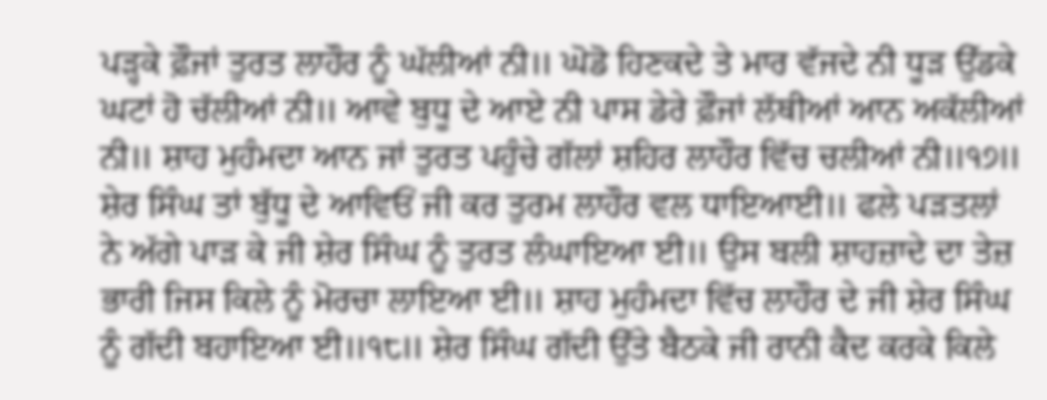ਪੜ੍ਹਕੇ ਫ਼ੌਜਾਂ ਤੁਰਤ ਲਾਹੌਰ ਨੂੰ ਘੱਲੀਆਂ ਨੀ॥ ਘੋਡੋ ਹਿਣਕਦੇ ਤੇ ਮਾਰ ਵੱਜਦੇ ਨੀ ਧੂੜ ਉੱਡਕੇ ਘਟਾਂ ਹੋ ਚੱਲੀਆਂ ਨੀ॥ ਆਵੇ ਬੁਧੂ ਦੇ ਆਏ ਨੀ ਪਾਸ ਡੇਰੇ ਫ਼ੌਜਾਂ ਲੱਥੀਆਂ ਆਨ ਅਕੱਲੀਆਂ ਨੀ॥ ਸ਼ਾਹ ਮੁਹੰਮਦਾ ਆਨ ਜਾਂ ਤੁਰਤ ਪਹੁੰਚੇ ਗੱਲਾਂ ਸ਼ਹਿਰ ਲਾਹੌਰ ਵਿੱਚ ਚਲੀਆਂ ਨੀ॥੧੭॥ ਸ਼ੇਰ ਸਿੰਘ ਤਾਂ ਬੁੱਧੂ ਦੇ ਆਵਿਓਂ ਜੀ ਕਰ ਤੁਰਮ ਲਾਹੌਰ ਵਲ ਧਾਇਆਈ॥ ਫਲੇ ਪੜਤਲਾਂ ਨੇ ਅੱਗੇ ਪਾੜ ਕੇ ਜੀ ਸ਼ੇਰ ਸਿੰਘ ਨੂੰ ਤੁਰਤ ਲੰਘਾਇਆ ਈ॥ ਉਸ ਬਲੀ ਸ਼ਾਹਜ਼ਾਦੇ ਦਾ ਤੇਜ਼ ਭਾਰੀ ਜਿਸ ਕਿਲੇ ਨੂੰ ਮੋਰਚਾ ਲਾਇਆ ਈ॥ ਸ਼ਾਹ ਮੁਹੰਮਦਾ ਵਿੱਚ ਲਾਹੌਰ ਦੇ ਜੀ ਸ਼ੇਰ ਸਿੰਘ ਨੂੰ ਗੱਦੀ ਬਹਾਇਆ ਈ॥੧੮॥ ਸ਼ੇਰ ਸਿੰਘ ਗੱਦੀ ਉੱਤੇ ਬੈਠਕੇ ਜੀ ਰਾਨੀ ਕੈਦ ਕਰਕੇ ਕਿਲੇ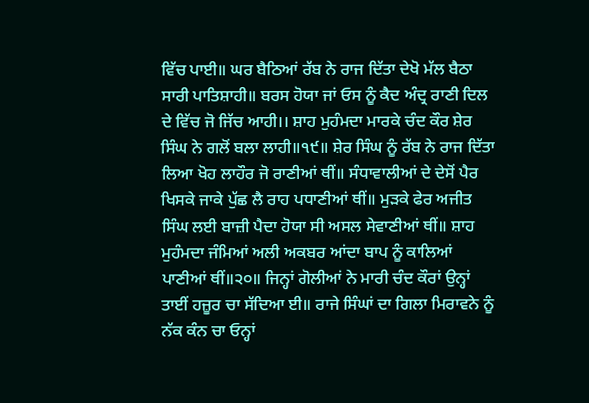ਵਿੱਚ ਪਾਈ॥ ਘਰ ਬੈਠਿਆਂ ਰੱਬ ਨੇ ਰਾਜ ਦਿੱਤਾ ਦੇਖੋ ਮੱਲ ਬੈਠਾ ਸਾਰੀ ਪਾਤਿਸ਼ਾਹੀ॥ ਬਰਸ ਹੋਯਾ ਜਾਂ ਓਸ ਨੂੰ ਕੈਦ ਅੰਦ੍ਰ ਰਾਣੀ ਦਿਲ ਦੇ ਵਿੱਚ ਜੋ ਜਿੱਚ ਆਹੀ।। ਸ਼ਾਹ ਮੁਹੰਮਦਾ ਮਾਰਕੇ ਚੰਦ ਕੌਰ ਸ਼ੇਰ ਸਿੰਘ ਨੇ ਗਲੋਂ ਬਲਾ ਲਾਹੀ॥੧੯॥ ਸ਼ੇਰ ਸਿੰਘ ਨੂੰ ਰੱਬ ਨੇ ਰਾਜ ਦਿੱਤਾ ਲਿਆ ਖੋਹ ਲਾਹੌਰ ਜੋ ਰਾਣੀਆਂ ਥੀਂ॥ ਸੰਧਾਵਾਲੀਆਂ ਦੇ ਦੇਸੋਂ ਪੈਰ ਖਿਸਕੇ ਜਾਕੇ ਪੁੱਛ ਲੈ ਰਾਹ ਪਧਾਣੀਆਂ ਥੀਂ॥ ਮੁੜਕੇ ਫੇਰ ਅਜੀਤ ਸਿੰਘ ਲਈ ਬਾਜ਼ੀ ਪੈਦਾ ਹੋਯਾ ਸੀ ਅਸਲ ਸੇਵਾਣੀਆਂ ਥੀਂ॥ ਸ਼ਾਹ ਮੁਹੰਮਦਾ ਜੰਮਿਆਂ ਅਲੀ ਅਕਬਰ ਆਂਦਾ ਬਾਪ ਨੂੰ ਕਾਲਿਆਂ ਪਾਣੀਆਂ ਥੀਂ॥੨੦॥ ਜਿਨ੍ਹਾਂ ਗੋਲੀਆਂ ਨੇ ਮਾਰੀ ਚੰਦ ਕੌਰਾਂ ਉਨ੍ਹਾਂ ਤਾਈਂ ਹਜ਼ੂਰ ਚਾ ਸੱਦਿਆ ਈ॥ ਰਾਜੇ ਸਿੰਘਾਂ ਦਾ ਗਿਲਾ ਮਿਰਾਵਨੇ ਨੂੰ ਨੱਕ ਕੰਨ ਚਾ ਓਨ੍ਹਾਂ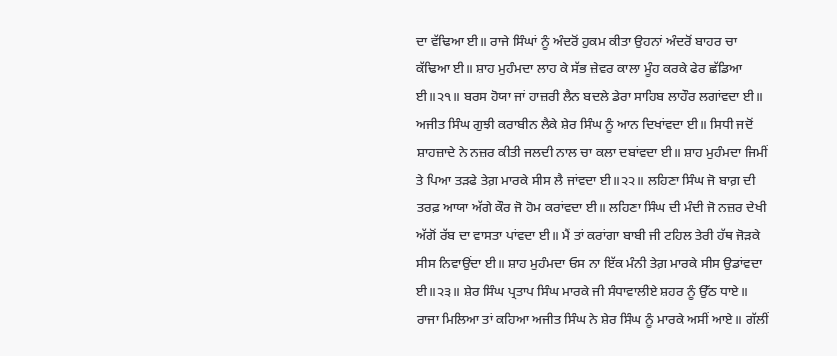ਦਾ ਵੱਢਿਆ ਈ॥ ਰਾਜੇ ਸਿੰਘਾਂ ਨੂੰ ਅੰਦਰੋਂ ਹੁਕਮ ਕੀਤਾ ਉਹਨਾਂ ਅੰਦਰੋਂ ਬਾਹਰ ਚਾ ਕੱਢਿਆ ਈ॥ ਸ਼ਾਹ ਮੁਹੰਮਦਾ ਲਾਹ ਕੇ ਸੱਭ ਜ਼ੇਵਰ ਕਾਲਾ ਮੂੰਹ ਕਰਕੇ ਫੇਰ ਛੱਡਿਆ ਈ॥੨੧॥ ਬਰਸ ਹੋਯਾ ਜਾਂ ਹਾਜ਼ਰੀ ਲੈਨ ਬਦਲੇ ਡੇਰਾ ਸਾਹਿਬ ਲਾਹੌਰ ਲਗਾਂਵਦਾ ਈ॥ ਅਜੀਤ ਸਿੰਘ ਗੁਝੀ ਕਰਾਬੀਨ ਲੈਕੇ ਸ਼ੇਰ ਸਿੰਘ ਨੂੰ ਆਨ ਦਿਖਾਂਵਦਾ ਈ॥ ਸਿਧੀ ਜਦੋਂ ਸ਼ਾਹਜ਼ਾਦੇ ਨੇ ਨਜ਼ਰ ਕੀਤੀ ਜਲਦੀ ਨਾਲ ਚਾ ਕਲਾ ਦਬਾਂਵਦਾ ਈ॥ ਸ਼ਾਹ ਮੁਹੰਮਦਾ ਜਿਮੀਂ ਤੇ ਪਿਆ ਤੜਫੇ ਤੇਗ਼ ਮਾਰਕੇ ਸੀਸ ਲੈ ਜਾਂਵਦਾ ਈ॥੨੨॥ ਲਹਿਣਾ ਸਿੰਘ ਜੋ ਬਾਗ਼ ਦੀ ਤਰਫ਼ ਆਯਾ ਅੱਗੇ ਕੌਰ ਜੋ ਹੋਮ ਕਰਾਂਵਦਾ ਈ॥ ਲਹਿਣਾ ਸਿੰਘ ਦੀ ਮੰਦੀ ਜੋ ਨਜ਼ਰ ਦੇਖੀ ਅੱਗੋਂ ਰੱਬ ਦਾ ਵਾਸਤਾ ਪਾਂਵਦਾ ਈ॥ ਮੈਂ ਤਾਂ ਕਰਾਂਗਾ ਬਾਬੀ ਜੀ ਟਹਿਲ ਤੇਰੀ ਹੱਥ ਜੋੜਕੇ ਸੀਸ ਨਿਵਾਉਂਦਾ ਈ॥ ਸ਼ਾਹ ਮੁਹੰਮਦਾ ਓਸ ਨਾ ਇੱਕ ਮੰਨੀ ਤੇਗ਼ ਮਾਰਕੇ ਸੀਸ ਉਡਾਂਵਦਾ ਈ॥੨੩॥ ਸ਼ੇਰ ਸਿੰਘ ਪ੍ਰਤਾਪ ਸਿੰਘ ਮਾਰਕੇ ਜੀ ਸੰਧਾਵਾਲੀਏ ਸ਼ਹਰ ਨੂੰ ਉੱਠ ਧਾਏ॥ ਰਾਜਾ ਮਿਲਿਆ ਤਾਂ ਕਹਿਆ ਅਜੀਤ ਸਿੰਘ ਨੇ ਸ਼ੇਰ ਸਿੰਘ ਨੂੰ ਮਾਰਕੇ ਅਸੀਂ ਆਏ॥ ਗੱਲੀਂ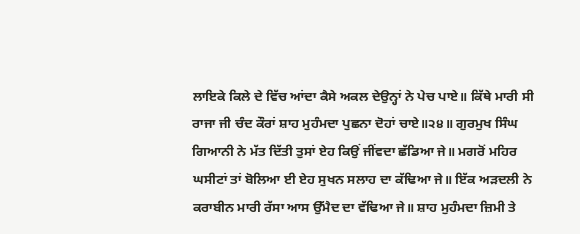ਲਾਇਕੇ ਕਿਲੇ ਦੇ ਵਿੱਚ ਆਂਦਾ ਕੈਸੇ ਅਕਲ ਦੇਉਨ੍ਹਾਂ ਨੇ ਪੇਚ ਪਾਏ॥ ਕਿੱਥੇ ਮਾਰੀ ਸੀ ਰਾਜਾ ਜੀ ਚੰਦ ਕੌਰਾਂ ਸ਼ਾਹ ਮੁਹੰਮਦਾ ਪੁਛਨਾ ਦੋਹਾਂ ਚਾਏ॥੨੪॥ ਗੁਰਮੁਖ ਸਿੰਘ ਗਿਆਨੀ ਨੇ ਮੱਤ ਦਿੱਤੀ ਤੁਸਾਂ ਏਹ ਕਿਉਂ ਜੀਂਵਦਾ ਛੱਡਿਆ ਜੇ॥ ਮਗਰੋਂ ਮਹਿਰ ਘਸੀਟਾਂ ਤਾਂ ਬੋਲਿਆ ਈ ਏਹ ਸੁਖਨ ਸਲਾਹ ਦਾ ਕੱਢਿਆ ਜੇ॥ ਇੱਕ ਅੜਦਲੀ ਨੇ ਕਰਾਬੀਨ ਮਾਰੀ ਰੱਸਾ ਆਸ ਉੱਮੈਦ ਦਾ ਵੱਢਿਆ ਜੇ॥ ਸ਼ਾਹ ਮੁਹੰਮਦਾ ਜ਼ਿਮੀ ਤੇ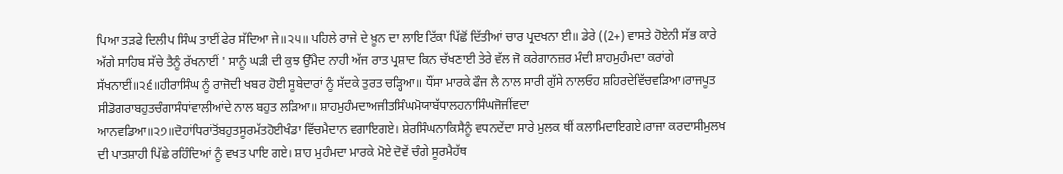ਪਿਆ ਤੜਫੇ ਦਿਲੀਪ ਸਿੰਘ ਤਾਈਂ ਫੇਰ ਸੱਦਿਆ ਜੇ॥੨੫॥ ਪਹਿਲੇ ਰਾਜੇ ਦੇ ਖ਼ੂਨ ਦਾ ਲਾਇ ਟਿੱਕਾ ਪਿੱਛੋਂ ਦਿੱਤੀਆਂ ਚਾਰ ਪ੍ਰਦਖਨਾ ਈ॥ ਡੇਰੇ ((2+) ਵਾਸਤੇ ਹੋਏਨੀ ਸੱਭ ਕਾਰੇ ਅੱਗੇ ਸਾਹਿਬ ਸੱਚੇ ਤੈਨੂੰ ਰੱਖਨਾਈਂ ' ਸਾਨੂੰ ਘੜੀ ਦੀ ਕੁਝ ਉੱਮੈਦ ਨਾਹੀ ਅੱਜ ਰਾਤ ਪ੍ਰਸ਼ਾਦ ਕਿਨ ਚੱਖਣਾਈ ਤੇਰੇ ਵੱਲ ਜੋ ਕਰੇਗਾਨਜ਼ਰ ਮੰਦੀ ਸ਼ਾਹਮੁਹੰਮਦਾ ਕਰਾਂਗੇ ਸੱਖਨਾਈਂ॥੨੬॥ਹੀਰਾਸਿੰਘ ਨੂੰ ਰਾਜੋਦੀ ਖਬਰ ਹੋਈ ਸੂਬੇਦਾਰਾਂ ਨੂੰ ਸੱਦਕੇ ਤੁਰਤ ਚੜ੍ਹਿਆ॥ ਧੌਂਸਾ ਮਾਰਕੇ ਫੌਜ ਲੈ ਨਾਲ ਸਾਰੀ ਗੁੱਸੇ ਨਾਲਓਹ ਸ਼ਹਿਰਦੇਵਿੱਚਵੜਿਆ।ਰਾਜਪੂਤ ਸੀਡੋਗਰਾਬਹੁਤਚੰਗਾਸੰਧਾਂਵਾਲੀਆਂਦੇ ਨਾਲ ਬਹੁਤ ਲੜਿਆ॥ ਸ਼ਾਹਮੁਹੰਮਦਾਅਜੀਤਸਿੰਘਮੋਯਾਬੱਧਾਲਹਨਾਸਿੰਘਜੋਜੀਂਵਦਾ ਆਨਵਡਿਆ॥੨੭॥ਦੋਹਾਂਧਿਰਾਂਤੋਂਬਹੁਤਸੂਰਮੱਤਹੋਈਖੰਡਾ ਵਿੱਚਮੈਦਾਨ ਵਗਾਇਗਏ। ਸ਼ੇਰਸਿੰਘਨਾਕਿਸੈਨੂੰ ਵਧਨਦੇਂਦਾ ਸਾਰੇ ਮੁਲਕ ਥੀਂ ਕਲਾਮਿਦਾਇਗਏ।ਰਾਜਾ ਕਰਦਾਸੀਮੁਲਖ ਦੀ ਪਾਤਸ਼ਾਹੀ ਪਿੱਛੇ ਰਹਿੰਦਿਆਂ ਨੂੰ ਵਖਤ ਪਾਇ ਗਏ। ਸ਼ਾਹ ਮੁਹੰਮਦਾ ਮਾਰਕੇ ਮੋਏ ਦੋਵੇਂ ਚੰਗੇ ਸੂਰਮੈਹੱਥ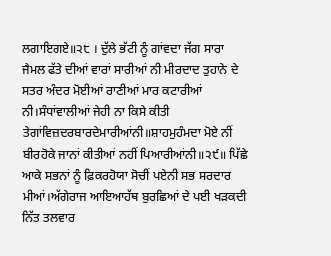ਲਗਾਇਗਏ॥੨੮ । ਦੁੱਲੇ ਭੱਟੀ ਨੂੰ ਗਾਂਵਦਾ ਜੱਗ ਸਾਰਾ ਜੈਮਲ ਫੱਤੇ ਦੀਆਂ ਵਾਰਾਂ ਸਾਰੀਆਂ ਨੀ ਮੀਰਦਾਦ ਤੁਹਾਨੇ ਦੇ ਸਤਰ ਅੰਦਰ ਮੋਈਆਂ ਰਾਣੀਆਂ ਮਾਰ ਕਟਾਰੀਆਂ ਨੀ।ਸੰਧਾਂਵਾਲੀਆਂ ਜੇਹੀ ਨਾ ਕਿਸੇ ਕੀਤੀ ਤੇਗਾਂਵਿਜ਼ਦਰਬਾਰਦੇਮਾਰੀਆਂਨੀ॥ਸ਼ਾਹਮੁਹੰਮਦਾ ਮੋਏ ਨੀਂ ਬੀਰਹੋਕੇ ਜਾਨਾਂ ਕੀਤੀਆਂ ਨਹੀਂ ਪਿਆਰੀਆਂਨੀ॥੨੯॥ ਪਿੱਛੇ ਆਕੇ ਸਭਨਾਂ ਨੂੰ ਫ਼ਿਕਰਹੋਯਾ ਸੋਚੀਂ ਪਏਨੀ ਸਭ ਸਰਦਾਰ ਮੀਆਂ।ਅੱਗੇਰਾਜ ਆਇਆਹੱਥ ਬੁਰਛਿਆਂ ਦੇ ਪਈ ਖੜਕਦੀ ਨਿੱਤ ਤਲਵਾਰ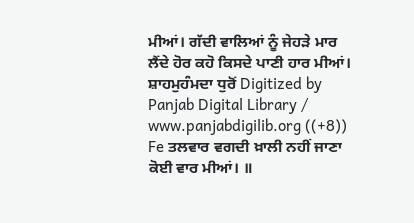ਮੀਆਂ। ਗੱਦੀ ਵਾਲਿਆਂ ਨੂੰ ਜੇਹੜੇ ਮਾਰ ਲੈਂਦੇ ਹੋਰ ਕਹੋ ਕਿਸਦੇ ਪਾਣੀ ਹਾਰ ਮੀਆਂ। ਸ਼ਾਹਮੁਹੰਮਦਾ ਧੁਰੋਂ Digitized by Panjab Digital Library / www.panjabdigilib.org ((+8)) Fe ਤਲਵਾਰ ਵਗਦੀ ਖ਼ਾਲੀ ਨਹੀਂ ਜਾਣਾ ਕੋਈ ਵਾਰ ਮੀਆਂ। ॥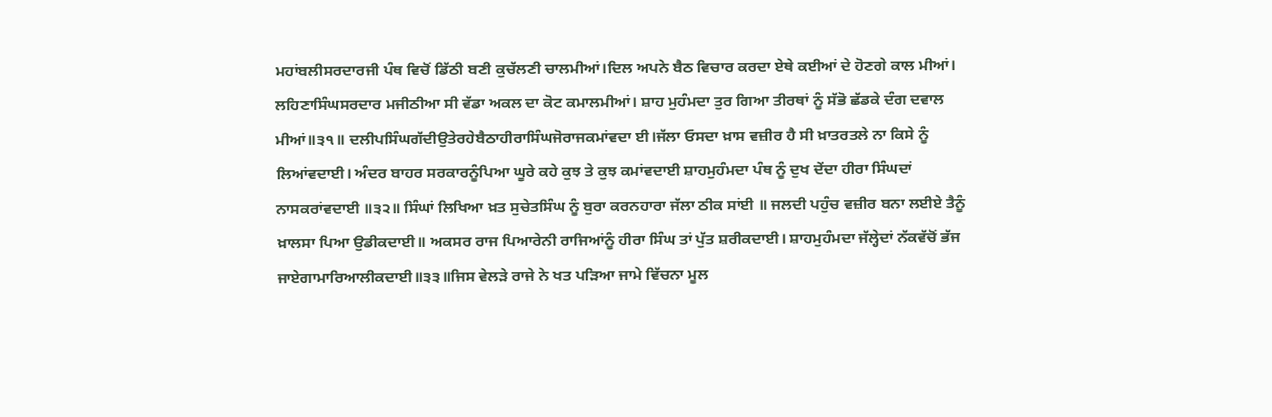ਮਹਾਂਬਲੀਸਰਦਾਰਜੀ ਪੰਥ ਵਿਚੋਂ ਡਿੱਠੀ ਬਣੀ ਕੁਚੱਲਣੀ ਚਾਲਮੀਆਂ।ਦਿਲ ਅਪਨੇ ਬੈਠ ਵਿਚਾਰ ਕਰਦਾ ਏਥੇ ਕਈਆਂ ਦੇ ਹੋਣਗੇ ਕਾਲ ਮੀਆਂ। ਲਹਿਣਾਸਿੰਘਸਰਦਾਰ ਮਜੀਠੀਆ ਸੀ ਵੱਡਾ ਅਕਲ ਦਾ ਕੋਟ ਕਮਾਲਮੀਆਂ। ਸ਼ਾਹ ਮੁਹੰਮਦਾ ਤੁਰ ਗਿਆ ਤੀਰਥਾਂ ਨੂੰ ਸੱਭੋ ਛੱਡਕੇ ਦੰਗ ਦਵਾਲ ਮੀਆਂ॥੩੧॥ ਦਲੀਪਸਿੰਘਗੱਦੀਉਤੇਰਹੇਬੈਠਾਹੀਰਾਸਿੰਘਜੋਰਾਜਕਮਾਂਵਦਾ ਈ।ਜੱਲਾ ਓਸਦਾ ਖ਼ਾਸ ਵਜ਼ੀਰ ਹੈ ਸੀ ਖ਼ਾਤਰਤਲੇ ਨਾ ਕਿਸੇ ਨੂੰ ਲਿਆਂਵਦਾਈ। ਅੰਦਰ ਬਾਹਰ ਸਰਕਾਰਨੂੰਪਿਆ ਘੂਰੇ ਕਹੇ ਕੁਝ ਤੇ ਕੁਝ ਕਮਾਂਵਦਾਈ ਸ਼ਾਹਮੁਹੰਮਦਾ ਪੰਥ ਨੂੰ ਦੁਖ ਦੇਂਦਾ ਹੀਰਾ ਸਿੰਘਦਾਂ ਨਾਸਕਰਾਂਵਦਾਈ ॥੩੨॥ ਸਿੰਘਾਂ ਲਿਖਿਆ ਖ਼ਤ ਸੁਚੇਤਸਿੰਘ ਨੂੰ ਬੁਰਾ ਕਰਨਹਾਰਾ ਜੱਲਾ ਠੀਕ ਸਾਂਈ ॥ ਜਲਦੀ ਪਹੁੰਚ ਵਜ਼ੀਰ ਬਨਾ ਲਈਏ ਤੈਨੂੰ ਖ਼ਾਲਸਾ ਪਿਆ ਉਡੀਕਦਾਈ॥ ਅਕਸਰ ਰਾਜ ਪਿਆਰੇਨੀ ਰਾਜਿਆਂਨੂੰ ਹੀਰਾ ਸਿੰਘ ਤਾਂ ਪੁੱਤ ਸ਼ਰੀਕਦਾਈ। ਸ਼ਾਹਮੁਹੰਮਦਾ ਜੱਲ੍ਹੇਦਾਂ ਨੱਕਵੱਚੋਂ ਭੱਜ ਜਾਏਗਾਮਾਰਿਆਲੀਕਦਾਈ॥੩੩॥ਜਿਸ ਵੇਲੜੇ ਰਾਜੇ ਨੇ ਖਤ ਪੜਿਆ ਜਾਮੇ ਵਿੱਚਨਾ ਮੂਲ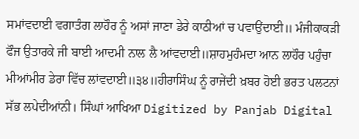ਸਮਾਂਵਦਾਈ ਵਗਾਤੰਗ ਲਾਹੌਰ ਨੂੰ ਅਸਾਂ ਜਾਣਾ ਡੇਰੇ ਕਾਠੀਆਂ ਚ ਪਵਾਉਂਦਾਈ॥ ਮੰਜੀਕਾਕੜੀ ਫੌਜ ਉਤਾਰਕੇ ਜੀ ਬਾਈ ਆਦਮੀ ਨਾਲ ਲੈ ਆਂਵਦਾਈ॥ਸ਼ਾਹਮੁਹੰਮਦਾ ਆਨ ਲਾਹੌਰ ਪਹੁੰਚਾ ਮੀਆਂਮੀਰ ਡੇਰਾ ਵਿੱਚ ਲਾਂਵਦਾਈ॥੩੪॥ਹੀਰਾਸਿੰਘ ਨੂੰ ਰਾਜੇਂਦੀ ਖ਼ਬਰ ਹੋਈ ਭਰਤ ਪਲਟਨਾਂ ਸੱਭ ਲਪੇਦੀਆਂਨੀ। ਸਿੰਘਾਂ ਆਖਿਆ Digitized by Panjab Digital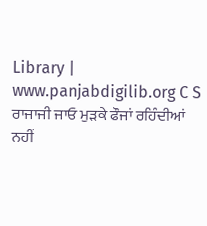Library | www.panjabdigilib.org C S ਰਾਜਾਜੀ ਜਾਓ ਮੁੜਕੇ ਫੌਜਾਂ ਰਹਿੰਦੀਆਂ ਨਹੀਂ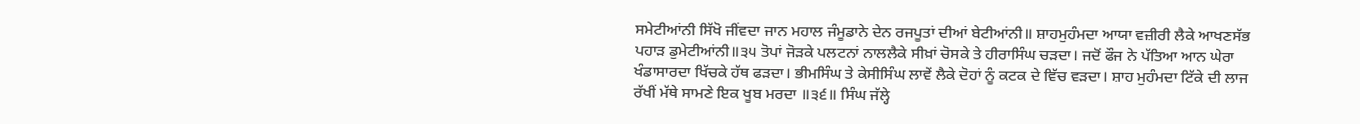ਸਮੇਟੀਆਂਨੀ ਸਿੱਖੋ ਜੀਂਵਦਾ ਜਾਨ ਮਹਾਲ ਜੰਮੂਡਾਨੇ ਦੇਨ ਰਜਪੂਤਾਂ ਦੀਆਂ ਬੇਟੀਆਂਨੀ॥ ਸ਼ਾਹਮੁਹੰਮਦਾ ਆਯਾ ਵਜ਼ੀਰੀ ਲੈਕੇ ਆਖਣਸੱਭ ਪਹਾੜ ਡੁਮੇਟੀਆਂਨੀ॥੩੫ ਤੋਪਾਂ ਜੋੜਕੇ ਪਲਟਨਾਂ ਨਾਲਲੈਕੇ ਸੀਖ਼ਾਂ ਚੋਸਕੇ ਤੇ ਹੀਰਾਸਿੰਘ ਚੜਦਾ। ਜਦੋਂ ਫੌਜ ਨੇ ਪੱਤਿਆ ਆਨ ਘੇਰਾ ਖੰਡਾਸਾਰਦਾ ਖਿੱਚਕੇ ਹੱਥ ਫੜਦਾ। ਭੀਮਸਿੰਘ ਤੇ ਕੇਸੀਸਿੰਘ ਲਾਵੇਂ ਲੈਕੇ ਦੋਹਾਂ ਨੂੰ ਕਟਕ ਦੇ ਵਿੱਚ ਵੜਦਾ। ਸ਼ਾਹ ਮੁਹੰਮਦਾ ਟਿੱਕੇ ਦੀ ਲਾਜ ਰੱਖੀਂ ਮੱਥੇ ਸਾਮਣੇ ਇਕ ਖੂਬ ਮਰਦਾ ॥੩੬॥ ਸਿੰਘ ਜੱਲ੍ਹੇ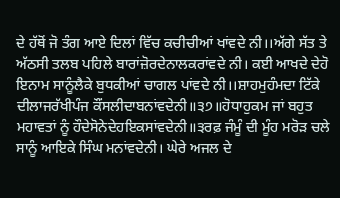ਦੇ ਹੱਥੋਂ ਜੋ ਤੰਗ ਆਏ ਦਿਲਾਂ ਵਿੱਚ ਕਚੀਚੀਆਂ ਖਾਂਵਦੇ ਨੀ।।ਅੱਗੇ ਸੱਤ ਤੇ ਅੱਠਸੀ ਤਲਬ ਪਹਿਲੇ ਬਾਰਾਂਜ਼ੋਰਦੇਨਾਲਕਰਾਂਵਦੇ ਨੀ। ਕਈ ਆਖਦੇ ਦੇਹੋ ਇਨਾਮ ਸਾਨੂੰਲੈਕੇ ਬੁਧਕੀਆਂ ਚਾਗਲ ਪਾਂਵਦੇ ਨੀ।।ਸ਼ਾਹਮੁਹੰਮਦਾ ਟਿੱਕੇ ਦੀਲਾਜਰੱਖੀਪੰਜ ਕੌਂਸਲੀਦਾਬਨਾਂਵਦੇਨੀ॥੩੭॥ਹੋਧਾਹੁਕਮ ਜਾਂ ਬਹੁਤ ਮਹਾਵਤਾਂ ਨੂੰ ਹੌਦੇਸੋਨੇਦੇਹਇਕਸਾਂਵਦੇਨੀ॥੩ਰਫ਼ ਜੰਮੂੰ ਦੀ ਮੂੰਹ ਮਰੋੜ ਚਲੇ ਸਾਨੂੰ ਆਇਕੇ ਸਿੰਘ ਮਨਾਂਵਦੇਨੀ। ਘੇਰੇ ਅਜਲ ਦੇ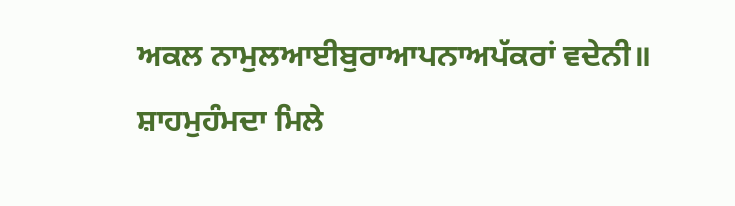ਅਕਲ ਨਾਮੁਲਆਈਬੁਰਾਆਪਨਾਅਪੱਕਰਾਂ ਵਦੇਨੀ॥ ਸ਼ਾਹਮੁਹੰਮਦਾ ਮਿਲੇ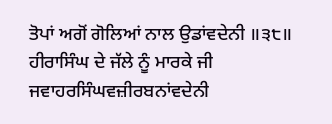ਤੋਪਾਂ ਅਗੋਂ ਗੋਲਿਆਂ ਨਾਲ ਉਡਾਂਵਦੇਨੀ ॥੩੮॥ ਹੀਰਾਸਿੰਘ ਦੇ ਜੱਲੇ ਨੂੰ ਮਾਰਕੇ ਜੀ ਜਵਾਹਰਸਿੰਘਵਜ਼ੀਰਬਨਾਂਵਦੇਨੀ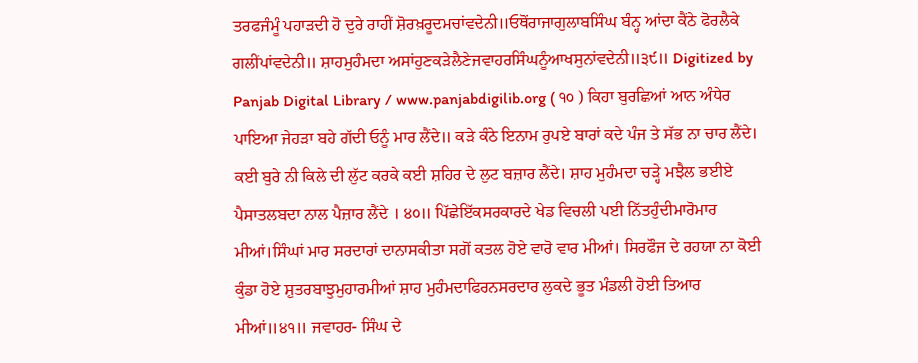ਤਰਫਜੰਮੂੰ ਪਹਾੜਦੀ ਹੋ ਦੁਰੇ ਰਾਹੀਂ ਸ਼ੋਰਖ਼ਰੂਦਮਚਾਂਵਦੇਨੀ॥ਓਥੋਂਰਾਜਾਗੁਲਾਬਸਿੰਘ ਬੰਨ੍ਹ ਆਂਦਾ ਕੈਂਠੇ ਫੋਰਲੈਕੇ ਗਲੀਂਪਾਂਵਦੇਨੀ॥ ਸ਼ਾਹਮੁਹੰਮਦਾ ਅਸਾਂਹੁਣਕੜੇਲੈਣੇਜਵਾਹਰਸਿੰਘਨੂੰਆਖਸੁਨਾਂਵਦੇਨੀ॥੩੯॥ Digitized by Panjab Digital Library / www.panjabdigilib.org ( ੧੦ ) ਕਿਹਾ ਬੁਰਛਿਆਂ ਆਨ ਅੰਧੇਰ ਪਾਇਆ ਜੇਹੜਾ ਬਹੇ ਗੱਦੀ ਓਨੂੰ ਮਾਰ ਲੈਂਦੇ॥ ਕੜੇ ਕੰਠੇ ਇਨਾਮ ਰੁਪਏ ਬਾਰਾਂ ਕਦੇ ਪੰਜ ਤੇ ਸੱਭ ਨਾ ਚਾਰ ਲੈਂਦੇ। ਕਈ ਬੁਰੇ ਨੀ ਕਿਲੇ ਦੀ ਲੁੱਟ ਕਰਕੇ ਕਈ ਸ਼ਹਿਰ ਦੇ ਲੁਟ ਬਜ਼ਾਰ ਲੈਂਦੇ। ਸ਼ਾਹ ਮੁਹੰਮਦਾ ਚੜ੍ਹੇ ਮਝੈਲ ਭਈਏ ਪੈਸਾਤਲਬਦਾ ਨਾਲ ਪੈਜ਼ਾਰ ਲੈਂਦੇ । ੪੦॥ ਪਿੱਛੇਇੱਕਸਰਕਾਰਦੇ ਖੇਡ ਵਿਚਲੀ ਪਈ ਨਿੱਤਹੁੰਦੀਮਾਰੋਮਾਰ ਮੀਆਂ।ਸਿੰਘਾਂ ਮਾਰ ਸਰਦਾਰਾਂ ਦਾਨਾਸਕੀਤਾ ਸਗੋਂ ਕਤਲ ਹੋਏ ਵਾਰੋ ਵਾਰ ਮੀਆਂ। ਸਿਰਫੌਜ ਦੇ ਰਹਯਾ ਨਾ ਕੋਈ ਕੁੰਡਾ ਹੋਏ ਸ਼ੁਤਰਬਾਝੁਮੁਹਾਰਮੀਆਂ ਸ਼ਾਹ ਮੁਹੰਮਦਾਫਿਰਨਸਰਦਾਰ ਲੁਕਦੇ ਭੂਤ ਮੰਡਲੀ ਹੋਈ ਤਿਆਰ ਮੀਆਂ॥੪੧॥ ਜਵਾਹਰ- ਸਿੰਘ ਦੇ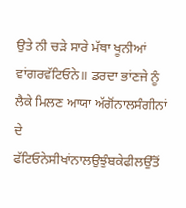ਉਤੇ ਨੀ ਚੜੇ ਸਾਰੇ ਮੱਥਾ ਖੂਨੀਆਂ ਵਾਂਗਰਵੱਟਿਓਨੇ॥ ਡਰਦਾ ਭਾਂਣਜੇ ਨੂੰ ਲੈਕੇ ਮਿਲਣ ਆਯਾ ਅੱਗੋਂਨਾਲਸੰਗੀਨਾਂ ਦੇ ਫੱਟਿਓਨੇਸੀਖਾਂਨਾਲਉਝੁੰਬਕੇਫੀਲਉੱਤੋਂ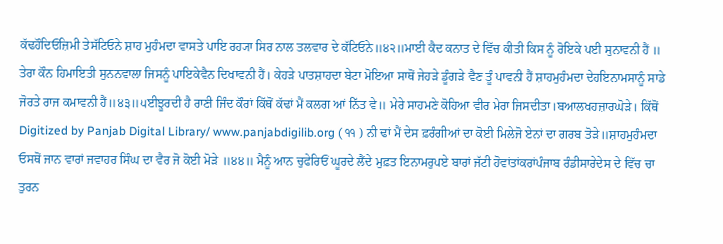ਕੱਢਹੌਦਿਓਂਜ਼ਿਮੀ ਤੇਸੱਟਿਓਨੇ ਸ਼ਾਹ ਮੁਹੰਮਦਾ ਵਾਸਤੇ ਪਾਇ ਰਹ੍ਯਾ ਸਿਰ ਨਾਲ ਤਲਵਾਰ ਦੇ ਕੱਟਿਓਨੇ॥੪੨॥ਮਾਈ ਕੈਦ ਕਨਾਤ ਦੇ ਵਿੱਚ ਕੀਤੀ ਕਿਸ ਨੂੰ ਰੋਇਕੇ ਪਈ ਸੁਨਾਵਨੀ ਹੈਂ ॥ ਤੇਰਾ ਕੌਨ ਹਿਮਾਇਤੀ ਸੁਨਨਵਾਲਾ ਜਿਸਨੂੰ ਪਾਇਕੇਵੈਨ ਦਿਖਾਵਨੀ ਹੈਂ। ਕੇਹੜੇ ਪਾਤਸ਼ਾਹਦਾ ਬੇਟਾ ਮੋਇਆ ਸਾਥੋਂ ਜੇਹੜੇ ਡੂੰਗੜੇ ਵੈਣ ਤੂੰ ਪਾਵਨੀ ਹੈਂ ਸ਼ਾਹਮੁਹੰਮਦਾ ਦੇਹਇਨਾਮਸਾਨੂੰ ਸਾਡੇ ਜੋਰਤੇ ਰਾਜ ਕਮਾਵਨੀ ਹੈਂ॥੪੩॥੫ਈਝੂਰਦੀ ਹੈ ਰਾਣੀ ਜਿੰਦ ਕੌਰਾਂ ਕਿੱਥੋਂ ਕੱਢਾਂ ਮੈਂ ਕਲਗ ਆਂ ਨਿੱਤ ਵੇ॥ ਮੇਰੇ ਸਾਹਮਣੇ ਕੋਹਿਆ ਵੀਰ ਮੇਰਾ ਜਿਸਦੀਤਾ।ਬਆਲਖਹਜ਼ਾਰਘੋੜੇ। ਕਿੱਥੋਂ Digitized by Panjab Digital Library/ www.panjabdigilib.org ( ੧੧ ) ਨੀ ਢਾਂ ਮੈਂ ਦੇਸ ਫ਼ਰੰਗੀਆਂ ਦਾ ਕੋਈ ਮਿਲੇਜੋ ਏਨਾਂ ਦਾ ਗਰਬ ਤੋੜੇ॥ਸ਼ਾਹਮੁਹੰਮਦਾ ਓਸਥੋਂ ਜਾਨ ਵਾਰਾਂ ਜਵਾਹਰ ਸਿੰਘ ਦਾ ਵੈਰ ਜੋ ਕੋਈ ਮੋੜੇ ॥੪੪॥ ਮੈਨੂੰ ਆਨ ਚੁਫੇਰਿਓਂ ਘੂਰਦੇ ਲੈਂਦੇ ਮੁਫ਼ਤ ਇਨਾਮਰੁਪਏ ਬਾਰਾਂ ਜੱਟੀ ਹੋਵਾਂਤਾਂਕਰਾਂਪੰਜਾਬ ਰੰਡੀਸਾਰੇਦੇਸ ਦੇ ਵਿੱਚ ਚਾ ਤੁਰਨ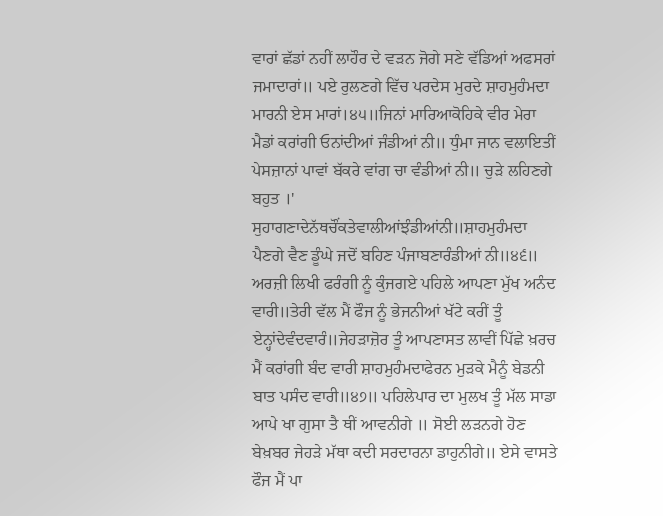ਵਾਰਾਂ ਛੱਡਾਂ ਨਹੀਂ ਲਾਹੌਰ ਦੇ ਵੜਨ ਜੋਗੇ ਸਣੇ ਵੱਡਿਆਂ ਅਫਸਰਾਂ ਜਮਾਦਾਰਾਂ॥ ਪਏ ਰੁਲਣਗੇ ਵਿੱਚ ਪਰਦੇਸ ਮੁਰਦੇ ਸ਼ਾਹਮੁਹੰਮਦਾ ਮਾਰਨੀ ਏਸ ਮਾਰਾਂ।੪੫॥ਜਿਨਾਂ ਮਾਰਿਆਕੋਹਿਕੇ ਵੀਰ ਮੇਰਾ ਮੈਡਾਂ ਕਰਾਂਗੀ ਓਨਾਂਦੀਆਂ ਜੰਡੀਆਂ ਨੀ॥ ਧੁੰਮਾ ਜਾਨ ਵਲਾਇਤੀਂ ਪੇਸਜ਼ਾਨਾਂ ਪਾਵਾਂ ਬੱਕਰੇ ਵਾਂਗ ਚਾ ਵੰਡੀਆਂ ਨੀ॥ ਚੁੜੇ ਲਹਿਣਗੇ ਬਹੁਤ ।' ਸੁਹਾਗਣਾਦੇਨੱਥਚੌਂਕਤੇਵਾਲੀਆਂਝੰਡੀਆਂਨੀ॥ਸ਼ਾਹਮੁਹੰਮਦਾ ਪੈਣਗੇ ਵੈਣ ਡੂੰਘੇ ਜਦੋਂ ਬਹਿਣ ਪੰਜਾਬਣਾਰੰਡੀਆਂ ਨੀ॥੪੬॥ ਅਰਜ਼ੀ ਲਿਖੀ ਫਰੰਗੀ ਨੂੰ ਕੁੰਜਗਏ ਪਹਿਲੇ ਆਪਣਾ ਮੁੱਖ ਅਨੰਦ ਵਾਰੀ॥ਤੇਰੀ ਵੱਲ ਮੈਂ ਫੌਜ ਨੂੰ ਭੇਜਨੀਆਂ ਖੱਟੇ ਕਰੀਂ ਤੂੰ ਏਨ੍ਹਾਂਦੇਵੰਦਵਾਰੰ॥ਜੇਹੜਾਜ਼ੋਰ ਤੂੰ ਆਪਣਾਸਤ ਲਾਵੀਂ ਪਿੱਛੇ ਖ਼ਰਚ ਮੈਂ ਕਰਾਂਗੀ ਬੰਦ ਵਾਰੀ ਸ਼ਾਹਮੁਹੰਮਦਾਫੇਰਨ ਮੁੜਕੇ ਮੈਨੂੰ ਬੇਡਨੀ ਬਾਤ ਪਸੰਦ ਵਾਰੀ॥੪੭॥ ਪਹਿਲੇਪਾਰ ਦਾ ਮੁਲਖ ਤੂੰ ਮੱਲ ਸਾਡਾ ਆਪੇ ਖਾ ਗੁਸਾ ਤੈ ਥੀਂ ਆਵਨੀਗੇ ॥ ਸੋਈ ਲੜਨਗੇ ਹੋਣ ਬੇਖ਼ਬਰ ਜੇਹੜੇ ਮੱਥਾ ਕਦੀ ਸਰਦਾਰਨਾ ਡਾਹੁਨੀਗੇ॥ ਏਸੇ ਵਾਸਤੇ ਫੌਜ ਮੈਂ ਪਾ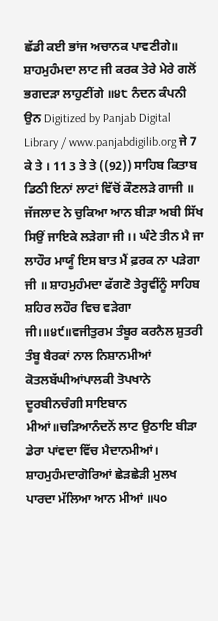ਛੱਡੀ ਕਈ ਭਾਂਜ ਅਚਾਨਕ ਪਾਵਣੀਗੇ॥ ਸ਼ਾਹਮੁਹੰਮਦਾ ਲਾਟ ਜੀ ਕਰਕ ਤੇਰੇ ਮੇਰੇ ਗਲੋਂ ਭਗਦੜਾ ਲਾਹੁਣੀਂਗੇ ॥੪੮ ਨੰਦਨ ਕੰਪਨੀ ਉਨ Digitized by Panjab Digital Library / www.panjabdigilib.org ਜੇ 7 ਕੇ ਤੇ । 11 3 ਤੇ ਤੇ ((92)) ਸਾਹਿਬ ਕਿਤਾਬ ਡਿਠੀ ਇਨਾਂ ਲਾਟਾਂ ਵਿੱਚੋਂ ਕੌਣਲੜੇ ਗਾਜੀ ॥ ਜੱਜਲਾਦ ਨੇ ਚੁਕਿਆ ਆਨ ਬੀੜਾ ਅਬੀ ਸਿੱਖ ਸਿਉਂ ਜਾਇਕੇ ਲੜੇਗਾ ਜੀ ।। ਘੰਟੇ ਤੀਨ ਮੈ ਜਾ ਲਾਹੌਰ ਮਾਯੂੰ ਇਸ ਬਾਤ ਮੈਂ ਫ਼ਰਕ ਨਾ ਪੜੇਗਾ ਜੀ ॥ ਸ਼ਾਹਮੁਹੰਮਦਾ ਫੱਗਣੋ ਤੇਰ੍ਹਵੀਂਨੂੰ ਸਾਹਿਬ ਸ਼ਹਿਰ ਲਹੌਰ ਵਿਚ ਵੜੇਗਾ ਜੀ।॥੪੯॥ਵਜੀਤੁਰਮ ਤੰਬੂਰ ਕਰਨੈਲ ਸ਼ੁਤਰੀ ਤੰਬੂ ਬੈਰਕਾਂ ਨਾਲ ਨਿਸ਼ਾਨਮੀਆਂ ਕੋਤਲਬੱਘੀਆਂਪਾਲਕੀ ਤੋਪਖਾਨੇ ਦੂਰਬੀਨਚੰਗੀ ਸਾਇਬਾਨ ਮੀਆਂ॥ਚੜਿਆਨੰਦਨੋਂ ਲਾਟ ਉਠਾਇ ਬੀੜਾ ਡੇਰਾ ਪਾਂਵਦਾ ਵਿੱਚ ਮੈਦਾਨਮੀਆਂ। ਸ਼ਾਹਮੁਹੰਮਦਾਗੋਰਿਆਂ ਛੇੜਛੇੜੀ ਮੁਲਖ ਪਾਰਦਾ ਮੱਲਿਆ ਆਨ ਮੀਆਂ ॥੫੦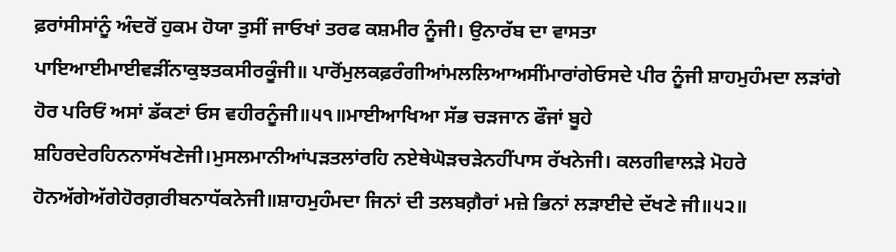ਫ਼ਰਾਂਸੀਸਾਂਨੂੰ ਅੰਦਰੋਂ ਹੁਕਮ ਹੋਯਾ ਤੁਸੀਂ ਜਾਓਖਾਂ ਤਰਫ ਕਸ਼ਮੀਰ ਨੂੰਜੀ। ਉਨਾਰੱਬ ਦਾ ਵਾਸਤਾ ਪਾਇਆਈਮਾਈਵੜੀਂਨਾਕੁਝਤਕਸੀਰਕੂੰਜੀ॥ ਪਾਰੋਂਮੁਲਕਫ਼ਰੰਗੀਆਂਮਲਲਿਆਅਸੀਂਮਾਰਾਂਗੇਓਸਦੇ ਪੀਰ ਨੂੰਜੀ ਸ਼ਾਹਮੁਹੰਮਦਾ ਲੜਾਂਗੇ ਹੋਰ ਪਰਿਓਂ ਅਸਾਂ ਡੱਕਣਾਂ ਓਸ ਵਹੀਰਨੂੰਜੀ॥੫੧॥ਮਾਈਆਖਿਆ ਸੱਭ ਚੜਜਾਨ ਫੌਜਾਂ ਬੂਹੇ ਸ਼ਹਿਰਦੇਰਹਿਨਨਾਸੱਖਣੇਜੀ।ਮੁਸਲਮਾਨੀਆਂਪੜਤਲਾਂਰਹਿ ਨਏਥੇਘੋੜਚੜੇਨਹੀਂਪਾਸ ਰੱਖਨੇਜੀ। ਕਲਗੀਵਾਲੜੇ ਮੋਹਰੇ ਹੋਨਅੱਗੇਅੱਗੇਹੋਰਗ਼ਰੀਬਨਾਧੱਕਨੇਜੀ॥ਸ਼ਾਹਮੁਹੰਮਦਾ ਜਿਨਾਂ ਦੀ ਤਲਬਗ਼ੈਰਾਂ ਮਜ਼ੇ ਭਿਨਾਂ ਲੜਾਈਦੇ ਦੱਖਣੇ ਜੀ॥੫੨॥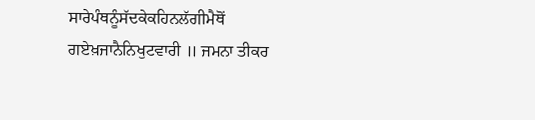ਸਾਰੇਪੰਥਨੂੰਸੱਦਕੇਕਹਿਨਲੱਗੀਮੈਥੋਂ ਗਏਖ਼ਜਾਨੈਨਿਖੁਟਵਾਰੀ ॥ ਜਮਨਾ ਤੀਕਰ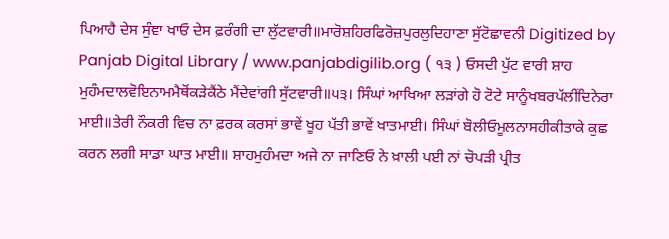ਪਿਆਹੈ ਦੇਸ ਸੁੰਞਾ ਖਾਓ ਦੇਸ ਫ਼ਰੰਗੀ ਦਾ ਲੁੱਟਵਾਰੀ॥ਮਾਰੋਸ਼ਹਿਰਫਿਰੋਜ਼ਪੁਰਲੁਦਿਹਾਣਾ ਸੁੱਟੋਛਾਵਨੀ Digitized by Panjab Digital Library / www.panjabdigilib.org ( ੧੩ ) ਓਸਦੀ ਪੁੱਟ ਵਾਰੀ ਸ਼ਾਹ ਮੁਹੰਮਦਾਲਵੋਇਨਾਮਮੈਥੋਂਕੜੇਕੈਂਠੇ ਮੈਂਦੇਵਾਂਗੀ ਸੁੱਟਵਾਰੀ॥੫੩। ਸਿੰਘਾਂ ਆਖਿਆ ਲੜਾਂਗੇ ਹੋ ਟੋਟੇ ਸਾਨੂੰਖਬਰਪੱਲੀਂਦਿਨੇਰਾ ਮਾਈ॥ਤੇਰੀ ਨੌਕਰੀ ਵਿਚ ਨਾ ਫ਼ਰਕ ਕਰਸਾਂ ਭਾਵੇਂ ਖੂਹ ਪੱਤੀ ਭਾਵੇਂ ਖਾਤਮਾਈ। ਸਿੰਘਾਂ ਬੋਲੀਓਮੂਲਨਾਸਹੀਕੀਤਾਕੇ ਕੁਛ ਕਰਨ ਲਗੀ ਸਾਡਾ ਘਾਤ ਮਾਈ॥ ਸ਼ਾਹਮੁਹੰਮਦਾ ਅਜੇ ਨਾ ਜਾਣਿਓ ਨੇ ਖ਼ਾਲੀ ਪਈ ਨਾਂ ਚੋਪੜੀ ਪ੍ਰੀਤ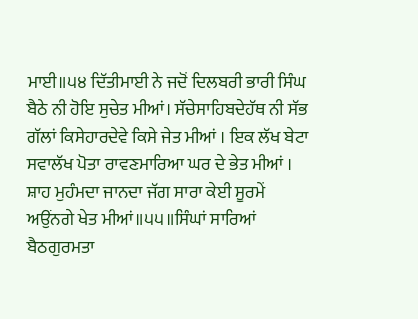ਮਾਈ॥੫੪ ਦਿੱਤੀਮਾਈ ਨੇ ਜਦੋਂ ਦਿਲਬਰੀ ਭਾਰੀ ਸਿੰਘ ਬੈਠੇ ਨੀ ਹੋਇ ਸੁਚੇਤ ਮੀਆਂ। ਸੱਚੇਸਾਹਿਬਦੇਹੱਥ ਨੀ ਸੱਭ ਗੱਲਾਂ ਕਿਸੇਹਾਰਦੇਵੇ ਕਿਸੇ ਜੇਤ ਮੀਆਂ । ਇਕ ਲੱਖ ਬੇਟਾ ਸਵਾਲੱਖ ਪੋਤਾ ਰਾਵਣਮਾਰਿਆ ਘਰ ਦੇ ਭੇਤ ਮੀਆਂ । ਸ਼ਾਹ ਮੁਹੰਮਦਾ ਜਾਨਦਾ ਜੱਗ ਸਾਰਾ ਕੇਈ ਸੂਰਮੇਂ ਅਉਂਨਗੇ ਖੇਤ ਮੀਆਂ॥੫੫॥ਸਿੰਘਾਂ ਸਾਰਿਆਂ ਬੈਠਗੁਰਮਤਾ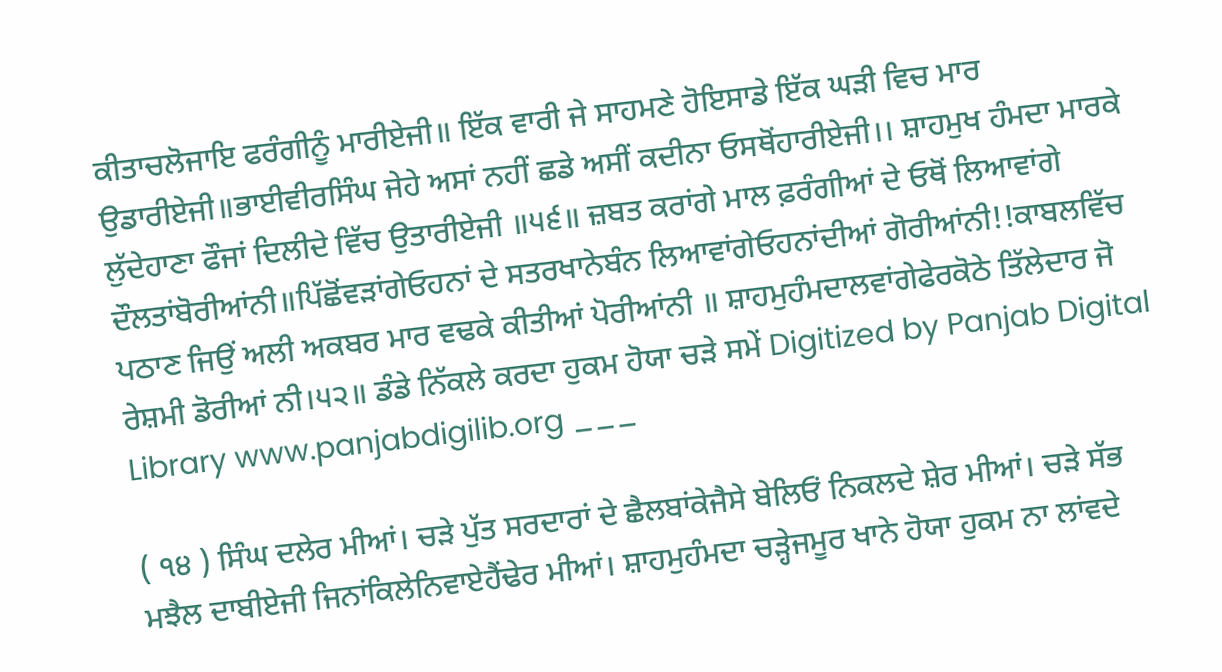ਕੀਤਾਚਲੋਜਾਇ ਫਰੰਗੀਨੂੰ ਮਾਰੀਏਜੀ॥ ਇੱਕ ਵਾਰੀ ਜੇ ਸਾਹਮਣੇ ਹੋਇਸਾਡੇ ਇੱਕ ਘੜੀ ਵਿਚ ਮਾਰ ਉਡਾਰੀਏਜੀ॥ਭਾਈਵੀਰਸਿੰਘ ਜੇਹੇ ਅਸਾਂ ਨਹੀਂ ਛਡੇ ਅਸੀਂ ਕਦੀਨਾ ਓਸਥੋਂਹਾਰੀਏਜੀ।। ਸ਼ਾਹਮੁਖ ਹੰਮਦਾ ਮਾਰਕੇ ਲੁੱਦੇਹਾਣਾ ਫੌਜਾਂ ਦਿਲੀਦੇ ਵਿੱਚ ਉਤਾਰੀਏਜੀ ॥੫੬॥ ਜ਼ਬਤ ਕਰਾਂਗੇ ਮਾਲ ਫ਼ਰੰਗੀਆਂ ਦੇ ਓਥੋਂ ਲਿਆਵਾਂਗੇ ਦੌਲਤਾਂਬੋਰੀਆਂਨੀ॥ਪਿੱਛੋਂਵੜਾਂਗੇਓਹਨਾਂ ਦੇ ਸਤਰਖਾਨੇਬੰਨ ਲਿਆਵਾਂਗੇਓਹਨਾਂਦੀਆਂ ਗੋਰੀਆਂਨੀ!!ਕਾਬਲਵਿੱਚ ਪਠਾਣ ਜਿਉਂ ਅਲੀ ਅਕਬਰ ਮਾਰ ਵਢਕੇ ਕੀਤੀਆਂ ਪੋਰੀਆਂਨੀ ॥ ਸ਼ਾਹਮੁਹੰਮਦਾਲਵਾਂਗੇਫੇਰਕੋਠੇ ਤਿੱਲੇਦਾਰ ਜੋ ਰੇਸ਼ਮੀ ਡੋਰੀਆਂ ਨੀ।੫੨॥ ਡੰਡੇ ਨਿੱਕਲੇ ਕਰਦਾ ਹੁਕਮ ਹੋਯਾ ਚੜੇ ਸਮੇਂ Digitized by Panjab Digital Library www.panjabdigilib.org ___

( ੧੪ ) ਸਿੰਘ ਦਲੇਰ ਮੀਆਂ। ਚੜੇ ਪੁੱਤ ਸਰਦਾਰਾਂ ਦੇ ਛੈਲਬਾਂਕੇਜੈਸੇ ਬੇਲਿਓਂ ਨਿਕਲਦੇ ਸ਼ੇਰ ਮੀਆਂ। ਚੜੇ ਸੱਭ ਮਝੈਲ ਦਾਬੀਏਜੀ ਜਿਨਾਂਕਿਲੇਨਿਵਾਏਹੈਂਢੇਰ ਮੀਆਂ। ਸ਼ਾਹਮੁਹੰਮਦਾ ਚੜ੍ਹੇਜਮੂਰ ਖਾਨੇ ਹੋਯਾ ਹੁਕਮ ਨਾ ਲਾਂਵਦੇ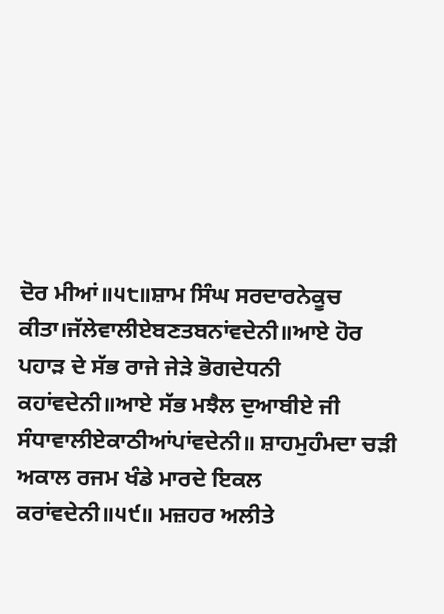ਦੋਰ ਮੀਆਂ॥੫੮॥ਸ਼ਾਮ ਸਿੰਘ ਸਰਦਾਰਨੇਕੂਚ ਕੀਤਾ।ਜੱਲੇਵਾਲੀਏਬਣਤਬਨਾਂਵਦੇਨੀ॥ਆਏ ਹੋਰ ਪਹਾੜ ਦੇ ਸੱਭ ਰਾਜੇ ਜੇੜੇ ਭੋਗਦੇਧਨੀ ਕਹਾਂਵਦੇਨੀ॥ਆਏ ਸੱਭ ਮਝੈਲ ਦੁਆਬੀਏ ਜੀ ਸੰਧਾਵਾਲੀਏਕਾਠੀਆਂਪਾਂਵਦੇਨੀ॥ ਸ਼ਾਹਮੁਹੰਮਦਾ ਚੜੀ ਅਕਾਲ ਰਜਮ ਖੰਡੇ ਮਾਰਦੇ ਇਕਲ ਕਰਾਂਵਦੇਨੀ॥੫੯॥ ਮਜ਼ਹਰ ਅਲੀਤੇ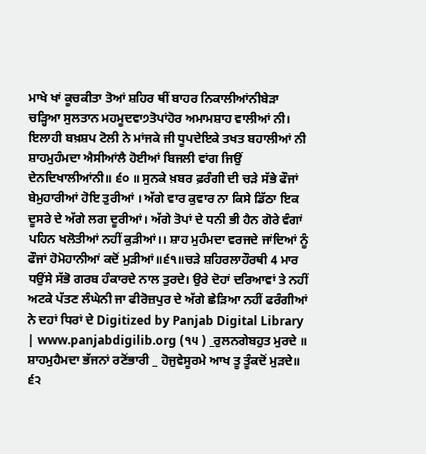ਮਾਖੇ ਖਾਂ ਕੂਚਕੀਤਾ ਤੋਆਂ ਸ਼ਹਿਰ ਥੀਂ ਬਾਹਰ ਨਿਕਾਲੀਆਂਨੀਬੇੜਾ ਚੜ੍ਹਿਆ ਸੁਲਤਾਨ ਮਹਮੂਦਵਾ੭ਤੋਪਾਂਹੋਰ ਅਮਾਮਸ਼ਾਹ ਵਾਲੀਆਂ ਨੀ। ਇਲਾਹੀ ਬਖ਼ਸ਼ਪ ਟੋਲੀ ਨੇ ਮਾਂਜਕੇ ਜੀ ਧੂਪਦੇਇਕੇ ਤਖਤ ਬਹਾਲੀਆਂ ਨੀ ਸ਼ਾਹਮੁਹੰਮਦਾ ਐਸੀਆਂਲੈ ਹੋਈਆਂ ਬਿਜਲੀ ਵਾਂਗ ਜਿਉਂ ਦੇਨਦਿਖਾਲੀਆਂਨੀ॥ ੬੦ ॥ ਸੁਨਕੇ ਖ਼ਬਰ ਫ਼ਰੰਗੀ ਦੀ ਚੜੇ ਸੱਭੇ ਫੌਜਾਂ ਬੇਮੁਹਾਰੀਆਂ ਹੋਇ ਤੁਰੀਆਂ । ਅੱਗੇ ਵਾਰ ਕੁਵਾਰ ਨਾ ਕਿਸੇ ਡਿੱਠਾ ਇਕ ਦੂਸਰੇ ਦੇ ਅੱਗੇ ਲਗ ਦੂਰੀਆਂ। ਅੱਗੇ ਤੋਪਾਂ ਦੇ ਧਨੀ ਭੀ ਹੈਨ ਗੋਰੇ ਵੰਗਾਂ ਪਹਿਨ ਖਲੋਤੀਆਂ ਨਹੀਂ ਕੁੜੀਆਂ।। ਸ਼ਾਹ ਮੁਹੰਮਦਾ ਵਰਜਦੇ ਜਾਂਦਿਆਂ ਨੂੰ ਫੌਜਾਂ ਹੋਮੋਹਾਨੀਆਂ ਕਦੋਂ ਮੁੜੀਆਂ॥੬੧॥ਚੜੇ ਸ਼ਹਿਰਲਾਹੌਰਥੀ 4 ਮਾਰ ਧਉਂਸੇ ਸੱਭੋ ਗਰਬ ਹੰਕਾਰਦੇ ਨਾਲ ਤੁਰਦੇ। ਉਰੇ ਦੋਹਾਂ ਦਰਿਆਵਾਂ ਤੇ ਨਹੀਂ ਅਟਕੇ ਪੱਤਣ ਲੰਘੇਨੀ ਜਾ ਫੀਰੋਜ਼ਪੁਰ ਦੇ ਅੱਗੇ ਛੇੜਿਆ ਨਹੀਂ ਫਰੰਗੀਆਂ ਨੇ ਦਹਾਂ ਧਿਰਾਂ ਦੇ Digitized by Panjab Digital Library | www.panjabdigilib.org (੧੫ ) _ਰੁਲਨਗੇਬਹੁਤ ਮੁਰਦੇ ॥ ਸ਼ਾਹਮੁਹੈਮਦਾ ਭੱਜਨਾਂ ਰਣੋਂਭਾਰੀ _ ਹੋਜੁਵੇਸੂਰਮੇ ਆਖ ਤੂ ਤੂੰਕਦੋਂ ਮੁੜਦੇ॥ ੬੨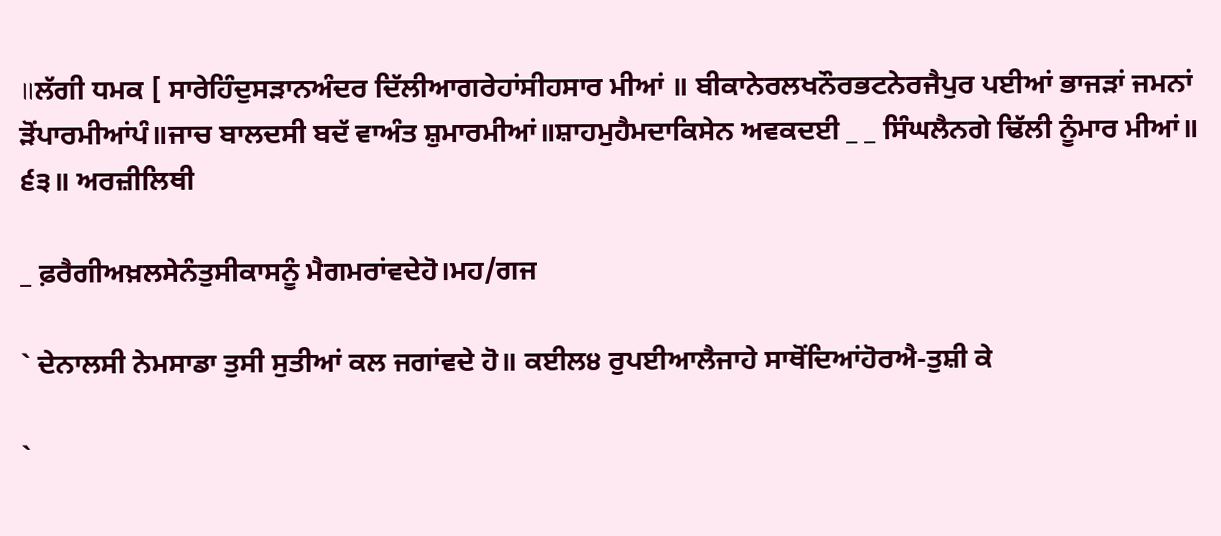॥ਲੱਗੀ ਧਮਕ [ ਸਾਰੇਹਿੰਦੁਸੜਾਨਅੰਦਰ ਦਿੱਲੀਆਗਰੇਹਾਂਸੀਹਸਾਰ ਮੀਆਂ ॥ ਬੀਕਾਨੇਰਲਖਨੌਰਭਟਨੇਰਜੈਪੁਰ ਪਈਆਂ ਭਾਜੜਾਂ ਜਮਨਾਂ ੜੋਂਪਾਰਮੀਆਂਪੰ॥ਜਾਚ ਬਾਲਦਸੀ ਬਦੱ ਵਾਅੰਤ ਸ਼ੁਮਾਰਮੀਆਂ॥ਸ਼ਾਹਮੁਹੈਮਦਾਕਿਸੇਨ ਅਵਕਦਈ _ _ ਸਿੰਘਲੈਨਗੇ ਢਿੱਲੀ ਨੂੰਮਾਰ ਮੀਆਂ॥ ੬੩॥ ਅਰਜ਼ੀਲਿਥੀ

_ ਫ਼ਰੈਗੀਅਖ਼ਲਸੇਨੰਤੁਸੀਕਾਸਨੂੰ ਮੈਗਮਰਾਂਵਦੇਹੋ।ਮਹ/ਗਜ

` ਦੇਨਾਲਸੀ ਨੇਮਸਾਡਾ ਤੁਸੀ ਸੁਤੀਆਂ ਕਲ ਜਗਾਂਵਦੇ ਹੋ॥ ਕਈਲ੪ ਰੁਪਈਆਲੈਜਾਹੇ ਸਾਥੋਂਦਿਆਂਹੋਰਐ-ਤੁਸ਼ੀ ਕੇ

`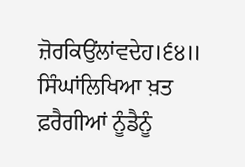ਜ਼ੋਰਕਿਉਂਲਾਂਵਦੇਹ।੬੪॥ ਸਿੰਘਾਂਲਿਖਿਆ ਖ਼ਤ ਫ਼ਰੈਗੀਆਂ ਨੂੰਡੈਨੂੰ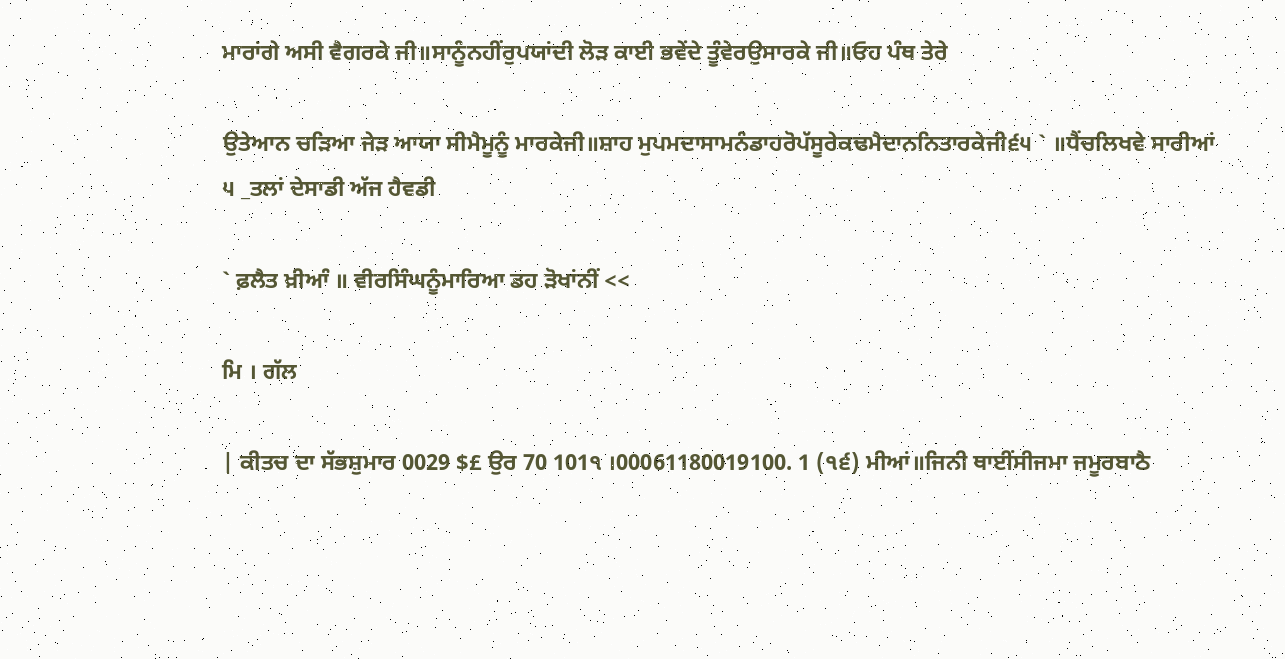ਮਾਰਾਂਗੇ ਅਸੀ ਵੈਗਰਕੇ ਜੀ॥ਸਾਨੂੰਨਹੀਂਰੁਪਯਾਂਦੀ ਲੋੜ ਕਾਈ ਭਵੇਂਦੇ ਤੂੰਵੇਰਉਸਾਰਕੇ ਜੀ॥ਓਹ ਪੰਥ ਤੇਰੇ

ਉਤੇਆਨ ਚੜਿਆ ਜੇੜ ਆਯਾ ਸੀਮੈਮੂਨੂੰ ਮਾਰਕੇਜੀ॥ਸ਼ਾਹ ਮੁਪਮਦਾਸਾਮਨੰਡਾਹਰੋਪੱਸੂਰੇਕਢਮੈਦਾਨਨਿਤਾਰਕੇਜੀ੬੫ ` ॥ਧੈਂਚਲਿਖਵੇ ਸਾਰੀਆਂ ੫ _ਤਲਾਂ ਦੇਸਾਡੀ ਅੱਜ ਹੈਵਡੀ

` ਫ਼ਲੈਤ ਖ਼ੀਆੰ ॥ ਵੀਰਸਿੰਘਨੂੰਮਾਰਿਆ ਡਹ ੜੋਖਾਂਨੀਂ <<

ਮਿ । ਗੱਲ

| ਕੀਤਚ ਦਾ ਸੱਭਸ਼ੁਮਾਰ 0029 $£ ਉਰ 70 101੧ ।00061180019100. 1 (੧੬) ਮੀਆਂ॥ਜਿਨੀ ਥਾਈਂਸੀਜਮਾ ਜਮੂਰਬਾਠੈ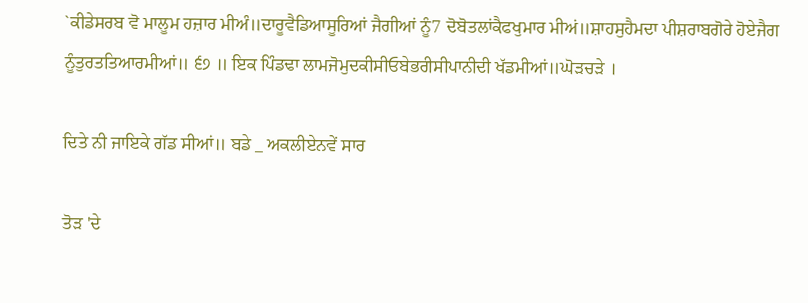`ਕੀਡੇਸਰਬ ਵੋ ਮਾਲੂਮ ਹਜ਼ਾਰ ਮੀਅੰ॥ਦਾਰੂਵੈਡਿਆਸੂਰਿਆਂ ਜੈਗੀਆਂ ਨੂੰ7 ਦੋਬੋਤਲਾਂਕੈਫਖੁਮਾਰ ਮੀਅਂ॥ਸ਼ਾਹਸੁਹੈਮਦਾ ਪੀਸ਼ਰਾਬਗੋਰੇ ਹੋਏਜੈਗ ਨੂੰਤੁਰਤਤਿਆਰਮੀਆਂ॥ ੬੭ ॥ ਇਕ ਪਿੰਡਢਾ ਲਾਮਜੋਮੁਦਕੀਸੀਓਬੇਭਰੀਸੀਪਾਨੀਦੀ ਖੱਡਮੀਆਂ॥ਘੋੜਚੜੇ ।

ਦਿਤੇ ਨੀ ਜਾਇਕੇ ਗੱਡ ਸੀਆਂ॥ ਬਡੇ _ ਅਕਲੀਏਨਵੇਂ ਸਾਰ

ਤੋੜ 'ਦੇ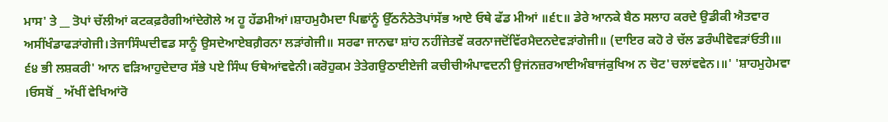ਮਾਸ' ਤੇ __ ਤੋਪਾਂ ਚੱਲੀਆਂ ਕਟਕਫ਼ਰੈਗੀਆਂਦੇਗੋਲੇ ਅ ਹੂ ਹੱਡਮੀਆਂ।ਸ਼ਾਹਮੁਹੈਮਦਾ ਪਿਛਾਂਨੂੰ ਉੱਠਨੰਠੇਤੋਪਾਂਸੱਭ ਆਏ ਓਥੇ ਫੱਡ ਮੀਆਂ ॥੬੮॥ ਡੇਰੇ ਆਨਕੇ ਬੈਠ ਸਲਾਹ ਕਰਦੇ ਉਡੀਕੀ ਐਤਵਾਰ ਅਸੀਂਖੰਡਾਫੜਾਂਗੇਜੀ।ਤੇਜਾਸਿੰਘਦੀਵਡ ਸਾਨੂੰ ਉਸਦੇਆਏਬਗ਼ੈਰਨਾ ਲੜਾਂਗੇਜੀ॥ ਸਰਫਾ ਜਾਨਢਾ ਸ਼ਾਂਹ ਨਹੀਂਜੇਤਵੇਂ ਕਰਨਾਜਦੋਂਵਿੱਰਮੈਦਨਦੇਵੜਾਂਗੇਜੀ॥ (ਦਾਇਰ ਕਹੋ ਰੇ ਚੱਲ ਡਰੰਘੀਵੋਵੜਾਂਓਤੀ।॥ ੬੪ ਭੀ ਲਸ਼ਕਰੀ' ਆਨ ਵੜਿਆਹੁਦੇਦਾਰ ਸੱਭੇ ਪਏ ਸਿੰਘ ਓਥੇਆਂਵਵੇਨੀ।ਕਰੋਹੁਕਮ ਤੇਤੇਗਉਠਾਈਏਜੀ ਕਚੀਚੀਅੰਪਾਵਦਨੀ ਉਜਂਨਜ਼ਰਆਈਅੰਬਾਜਂਕੁਖਿਅ ਨ ਚੋਟ'ਚਲਾਂਵਵੇਨ।॥' 'ਸ਼ਾਹਮੁਹੇਮਵਾ ।ਓਸਬੋਂ _ ਅੱਖੀਂ ਵੇਖਿਆਂਰੋ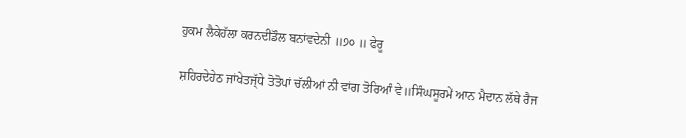ਹੁਕਮ ਲੈਕੇਹੱਲਾ ਕਰਨਦੀਡੌਲ ਬਨਾਂਵਦੇਨੀ ॥੭੦ ॥ ਫੇਰੂ

ਸ਼ਹਿਰਦੇਹੇਠ ਜਾਂਖੇਤਜ੍ੱਧੇ ਤੋਤੋਪਾਂ ਚੱਲੀਆਂ ਨੀ ਵਾਂਗ ਤੋਰਿਆੰ ਵੇ॥ਸਿੰਘਸੂਰਮੇਂ ਆਨ ਮੈਦਾਨ ਲੱਥੇ ਰੈਜ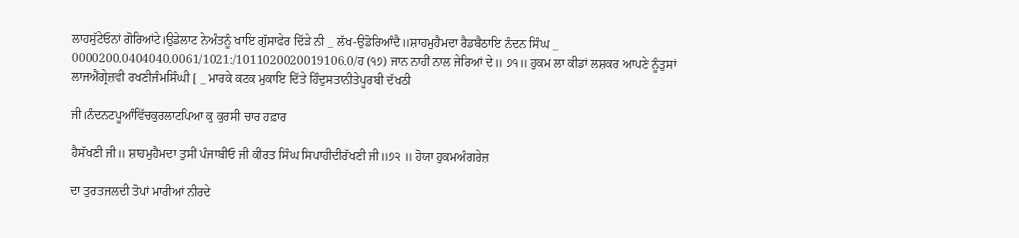ਲਾਹਸੁੱਟੇਓਨਾਂ ਗੋਰਿਆਂਟੇ।ਉਡੇਲਾਟ ਨੇਅੰਤਨੂੰ ਖਾਇ ਗੁੱਸਾਫੇਰ ਦਿੱੜੇ ਨੀ _ ਲੱਖ-ਉਡੋਰਿਆੰਦੈ॥ਸ਼ਾਹਮੁਹੈਮਦਾ ਰੈਡਬੈਠਾਇ ਨੰਦਨ ਸਿੰਘ _ 0000200.0404040.0061/1021:/1011020020019106.0/ਹ (੧੭) ਜਾਨ ਨਾਹੀਂ ਨਾਲ ਜੇਰਿਆਂ ਦੇ॥ ੭੧॥ ਹੁਕਮ ਲਾ ਕੀਡਾਂ ਲਸ਼ਕਰ ਆਪਣੇ ਨੂੰਤੁਸਾਂ ਲਾਜਐਂਗ੍ਰੇਜ਼ਵੀ ਰਖਣੀਜੰਮਸਿੰਘੀ [ _ ਮਾਰਕੇ ਕਟਕ ਮੁਕਾਇ ਦਿੱਤੇ ਹਿੰਦੁਸਤਾਨੀਤੇਪੂਰਬੀ ਦੱਖਠੀ

ਜੀ।ਨੰਦਨਟਪੂਆੰਵਿੱਚਕੁਰਲਾਟਪਿਆ ਕੁ ਕੁਰਸੀ ਚਾਰ ਹਫ਼ਾਰ

ਹੈਸੱਖਣੀ ਜੀ॥ ਸ਼ਾਹਮੁਹੈਮਦਾ ਤੁਸੀਂ ਪੰਜਾਬੀਓ ਜੀ ਕੀਰਤ ਸਿੰਘ ਸਿਪਾਹੀਦੀਰੱਖਣੀ ਜੀ॥੭੨ ॥ ਹੋਯਾ ਹੁਕਮਅੰਗਰੇਜ਼

ਦਾ ਤੁਰਤਜਲਦੀ ਤੋਪਾਂ ਮਾਰੀਆਂ ਨੀਰਦੇ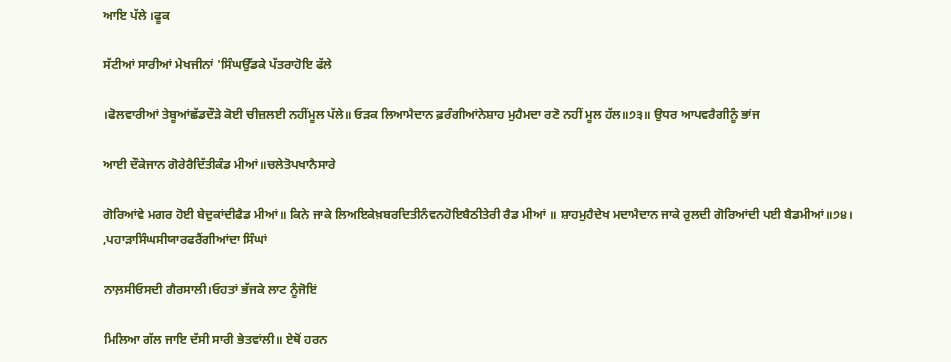ਆਇ ਪੱਲੇ ।ਫੂਕ

ਸੱਟੀਆਂ ਸਾਰੀਆਂ ਮੇਖਜੀਨਾਂ 'ਸਿੰਘਉੱਡਕੇ ਪੱਤਰਾਹੋਇ ਫੱਲੇ

।ਫੋਲਵਾਰੀਆਂ ਤੇਬੂਆਂਛੱਡਦੌੜੇ ਕੋਈ ਚੀਜ਼ਲਈ ਨਹੀਂਮੂਲ ਪੱਲੇ॥ ਓੜਕ ਲਿਆਮੈਦਾਨ ਫ਼ਰੰਗੀਆਂਨੇਸ਼ਾਹ ਮੁਹੈਮਦਾ ਰਣੋ ਨਹੀਂ ਮੂਲ ਹੱਲ॥੭੩॥ ਉਧਰ ਆਪਵਰੈਗੀਨੂੰ ਭਾਂਜ

ਆਈ ਦੌਕੇਜਾਨ ਗੋਰੇਰੈਦਿੱਤੀਕੰਡ ਮੀਆਂ॥ਚਲੇਤੋਪਖਾਨੈਸਾਰੇ

ਗੋਰਿਆਂਵੇ ਮਗਰ ਹੋਈ ਬੇਦੁਕਾਂਦੀਫੈਡ ਮੀਆਂ॥ ਕਿਨੇ ਜਾਕੇ ਲਿਅਇਕੇਖ਼ਬਰਦਿਤੀਨੰਵਨਹੋਇਬੈਠੀਤੇਰੀ ਰੈਡ ਮੀਆਂ ॥ ਸ਼ਾਹਮੁਹੈਦੇਖ ਮਦਾਮੈਦਾਨ ਜਾਕੇ ਰੁਲਦੀ ਗੋਰਿਆਂਦੀ ਪਈ ਬੈਡਮੀਆਂ॥੭੪। ,ਪਹਾੜਾਸਿੰਘਸੀਯਾਰਫਰੈਂਗੀਆਂਦਾ ਸਿੰਘਾਂ

ਨਾਲ਼ਸੀਓਸਦੀ ਗੈਰਸਾਲੀ।ਓਹਤਾਂ ਭੱਜਕੇ ਲਾਟ ਨੂੰਜੋਇਂ

ਮਿਲਿਆ ਗੱਲ ਜਾਇ ਦੱਸੀ ਸਾਰੀ ਭੇਤਵਾਂਲੀ॥ ਏਥੋਂ ਹਰਨ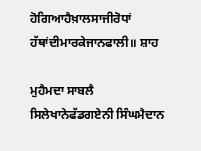ਹੋਗਿਆਹੈਖ਼ਾਲਸਾਜੀਰੋਧਾਂ ਹੱਥਾਂਦੀਮਾਰਕੇਜਾਨਫਾਲੀ॥ ਸ਼ਾਹ

ਮੁਹੈਮਦਾ ਸਾਬਲੈ ਸਿਲੇਖਾਨੇਫੱਡਗਏਨੀ ਸਿੰਘਮੈਦਾਨ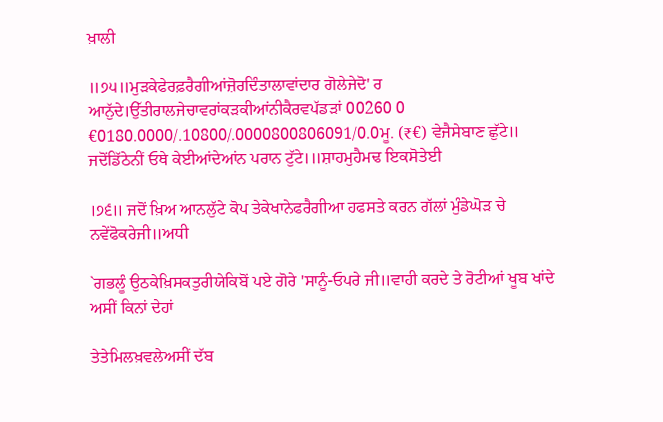ਖ਼ਾਲੀ

॥੭੫॥ਮੁੜਕੇਫੇਰਫ਼ਰੈਗੀਆਂਜ਼ੋਰਦਿੰਤਾਲਾਵਾਂਦਾਰ ਗੋਲੇਜੇਦੋ' ਰ ਆਨੁੱਦੇ।ਉੱਤੀਰਾਲਜੇਚਾਵਰਾਂਕੜਕੀਆਂਨੀਕੈਰਵਪੱਡੜਾਂ 00260 0 €0180.0000/.10800/.0000800806091/0.0ਮੂ. (₹€) ਵੇਜੈਸੇਬਾਣ ਛੁੱਟੇ॥ ਜਦੋਂਡਿੱਠੇਨੀਂ ਓਥੇ ਕੇਈਆਂਦੇਆਂਨ ਪਰਾਨ ਟੁੱਟੇ।॥ਸ਼ਾਹਮੁਹੈਮਢ ਇਕਸੋਤੇਈ

।੭੬॥ ਜਦੋਂ ਖ਼ਿਅ ਆਨਲੁੱਟੇ ਕੋਪ ਤੇਕੇਖਾਨੇਫਰੈਗੀਆ ਹਫਸਤੇ ਕਰਨ ਗੱਲਾਂ ਮੁੰਡੇਘੋੜ ਚੇ ਨਵੇਂਫੋਕਰੇਜੀ॥ਅਧੀ

`ਗਭਲੂੰ ਉਠਕੇਖ਼ਿਸਕਤੁਰੀਯੇਕਿਬੋਂ ਪਏ ਗੋਰੇ 'ਸਾਨੂੰ-ਓਪਰੇ ਜੀ॥ਵਾਹੀ ਕਰਦੇ ਤੇ ਰੋਟੀਆਂ ਖੂਬ ਖਾਂਦੇ ਅਸੀਂ ਕਿਨਾਂ ਦੇਹਾਂ

ਤੇਤੇਮਿਲਖ਼ਵਲੇਅਸੀਂ ਦੱਬ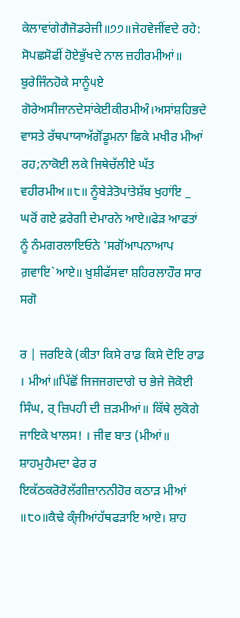ਕੇਲਾਵਾਂਗੇਗੈਜੋਡਰੇਜੀ॥੭੭॥ਜੇਹਵੇਜੀਂਵਦੇ ਰਹੇ: ਸੋਪਛਸੋਫੀਂ ਹੋਏਭੁੱਖਦੇ ਨਾਲ ਜ਼ਹੀਰਮੀਆਂ॥ ਬੁਰੇਜਿੰਨਹੋਕੇ ਸਾਨੂੰ੫ਏ ਗੋਰੇਅਸੀਜਾਨਦੇਸਾਂਕੇਈਕੀਰਮੀਅੰ।ਅਸਾਂਸ਼ਹਿਭਦੇ ਵਾਸਤੇ ਰੱਥਪਾਯਾਅੱਗੋਂਡੂਮਨਾ ਛਿਕੇ ਮਖੀਰ ਮੀਆਂ ਰਹ;ਨਾਕੋਈ ਲਕੇ ਜਿਥੇਚੱਲੀਏ ਘੱਤ ਵਹੀਰਮੀਅ॥੮॥ ਨੂੰਬੇੜੇਤੋਪਾਂਤੇਸ਼ੱਬ ਖੁਹਾਂਇ _ ਘਰੋਂ ਗਏ ਫ਼ਰੇਗੀ ਦੇਮਾਰਨੇ ਆਏ॥ਫੇੜ ਆਫਤਾਂ ਨੂੰ ਨੰਮਗਰਲਾਇਓਨੇ 'ਸਗੋਂਆਪਨਾਆਪ ਗ਼ਵਾਇ`ਆਏ॥ ਖ਼ੁਸ਼ੀਫੱਸਵਾ ਸ਼ਹਿਰਲਾਹੌਰ ਸਾਰ ਸਗੋ

ਰ | ਜਰਇਕੇ (ਕੀਤਾ ਕਿਸੇ ਰਾਡ ਕਿਸੇ ਦੋਇ ਰਾਡ । ਮੀਆਂ॥ਪਿੱਛੋਂ ਜਿਜਜਗਦਾਗੇ ਚ ਭੇਜੇ ਜੋਕੋਈ ਸਿੰਘ, ਰ੍ ਜ਼ਿਪਹੀ ਦੀ ਜ਼ੜਮੀਆਂ॥ ਕਿੱਥੇ ਲੁਕੋਗੇ ਜਾਇਕੇ ਖਾਲਸ! । ਜੀਵ ਬਾਤ (ਮੀਆਂ॥ ਸ਼ਾਹਮੁਹੈਮਦਾ ਫੇਰ ਰ ਇਕੱਠਕਰੋਰੋਲੱਗੀਜ਼ਾਨਨੀਹੋਰ ਕਠਾੜ ਮੀਆਂ ॥੮੦॥ਕੈਢੇ ਕ੍ੰਜੀਆਂਹੱਥਫੜਾਇ ਆਏ। ਸ਼ਾਹ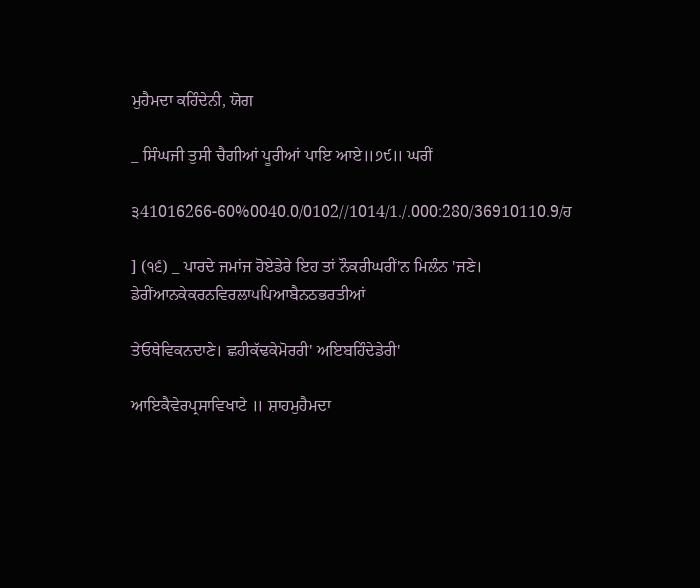ਮੁਹੈਮਦਾ ਕਹਿੰਦੇਨੀ, ਯੋਗ

_ ਸਿੰਘਜੀ ਤੁਸੀ ਚੈਗੀਆਂ ਪੂਰੀਆਂ ਪਾਇ ਆਏ॥੭੯॥ ਘਰੀਂ

੩41016266-60%0040.0/0102//1014/1./.000:280/36910110.9/ਹ

] (੧੬) _ ਪਾਰਦੇ ਜਮਾਂਜ ਹੋਏਡੇਰੇ ਇਹ ਤਾਂ ਨੌਕਰੀਘਰੀਂ'ਨ ਮਿਲੰਨ 'ਜਣੇ। ਡੇਰੀਂਆਨਕੇਕਰਨਵਿਰਲਾ੫ਪਿਆਬੈਨਠਭਰਤੀਆਂ

ਤੇਓਥੇਵਿਕਨਦਾਣੇ। ਛਹੀਕੱਢਕੇਮੋਰਰੀ' ਅਇਬਹਿੰਦੇਡੇਰੀ'

ਆਇਕੈਵੇਰਪ੍ਰਸਾਵਿਖਾਟੇ ॥ ਸ਼ਾਹਮੁਹੈਮਦਾ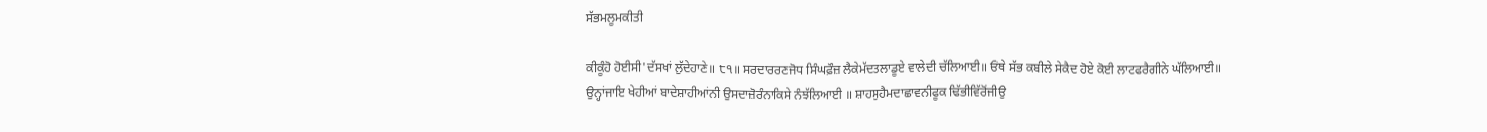ਸੱਭਮਲੂਮਕੀਤੀ

ਕੀਕੂੰਹੋ ਹੋਈਸੀ'ਦੱਸਖਾਂ ਲੁੱਦੇਹਾਣੇ॥ ੮੧॥ ਸਰਦਾਰਰਣਜੋਧ ਸਿੰਘਫ਼ੌਜ਼ ਲੈਕੇਮੱਦਤਲਾਡੂਏ ਵਾਲੇਦੀ ਚੱਲਿਆਈ॥ ਓਂਥੇ ਸੱਭ ਕਬੀਲੇ ਸੇਕੈਦ ਹੋਏ ਕੋਈ ਲਾਟਫਰੈਗੀਨੇ ਘੱਲਿਆਈ॥ ਉਨ੍ਹਾਂਜਾਇ ਖੇਹੀਆਂ ਬਾਦੇਸ਼ਾਹੀਆਂਨੀ ਉਸਦਾਜ਼ੋਰੰਨਾਕਿਸੇ ਨੰਝੱਲਿਆਈ ॥ ਸ਼ਾਹਸੁਹੈਮਦਾਛਾਵਨੀਫੂਕ ਢਿੱਭੀਵਿੱਰੋਂਜੀਉ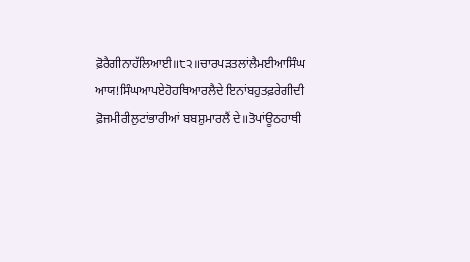ਫ਼ੋਰੈਗੀਨਾਹੱਲਿਆਈ॥੮੨॥ਚਾਰਪੜਤਲਾਂਲੈਮਈਆਸਿੰਘ ਆਯ!ਸਿੰਘਆਪਏਹੋਹਥਿਆਰਲੈਦੇ ਇਨਾਂਬਹੁਤਫ਼ਰੇਗੀਦੀ ਫ਼ੋਜਮੀਰੀਲੁਟਾਂਭਾਰੀਆਂ ਬਬਸ਼ੁਮਾਰਲੈਂ ਦੇ॥ਤੋਪਾਂਊਠਹਾਥੀ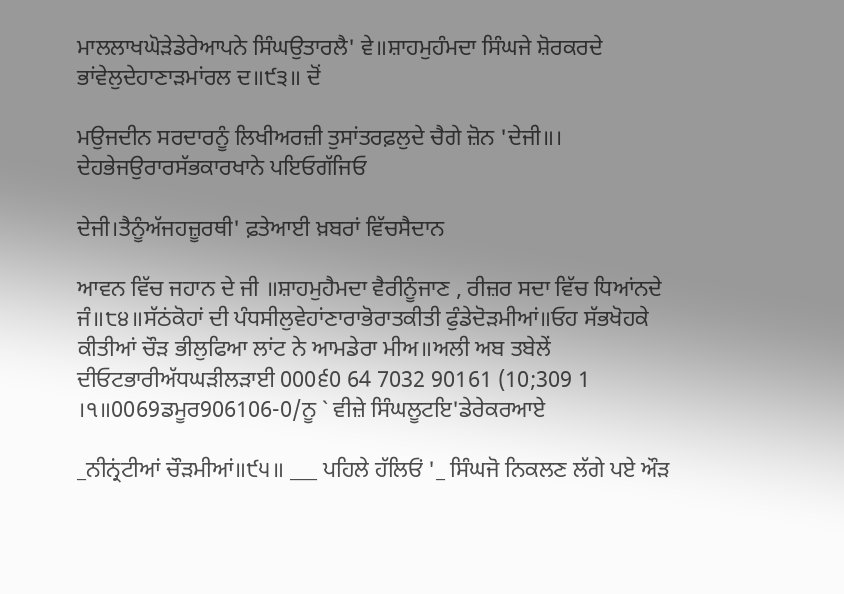ਮਾਲਲਾਖਘੋੜੇਡੇਰੇਆਪਨੇ ਸਿੰਘਉਤਾਰਲੈ' ਵੇ॥ਸ਼ਾਹਮੁਹੰਮਦਾ ਸਿੰਘਜੇ ਸ਼ੋਰਕਰਦੇ ਭਾਂਵੇਲੁਦੇਹਾਣਾੜਮਾਂਰਲ ਦ॥੯੩॥ ਦੋਂ

ਮਉਜਦੀਨ ਸਰਦਾਰਨੂੰ ਲਿਖੀਅਰਜ਼ੀ ਤੁਸਾਂਤਰਫ਼ਲੁਦੇ ਚੈਗੇ ਜ਼ੋਨ 'ਦੇਜੀ॥। ਦੇਹਭੇਜਉਰਾਰਸੱਭਕਾਰਖਾਨੇ ਪਇਓਗੱਜਿਓ

ਦੇਜੀ।ਤੈਨੂੰਅੱਜਹਜ਼ੂਰਥੀ' ਫ਼ਤੇਆਈ ਖ਼ਬਰਾਂ ਵਿੱਚਸੈਦਾਨ

ਆਵਨ ਵਿੱਚ ਜਹਾਨ ਦੇ ਜੀ ॥ਸ਼ਾਹਮੁਹੈਮਦਾ ਵੈਰੀਨੂੰਜਾਣ , ਰੀਜ਼ਰ ਸਦਾ ਵਿੱਚ ਧਿਆਂਨਦੇ ਜੰ॥੮੪॥ਸੱਠਂਕੋਹਾਂ ਦੀ ਪੰਧਸੀਲੁਵੇਹਾਂਣਾਰਾਭੋਰਾਤਕੀਤੀ ਫੁੰਡੇਦੋੜਮੀਆਂ॥ਓਹ ਸੱਭਖੋਹਕੇ ਕੀਤੀਆਂ ਚੌੜ ਭੀਲੁਫਿਆ ਲਾਂਟ ਨੇ ਆਮਡੇਰਾ ਮੀਅ॥ਅਲੀ ਅਬ ਤਬੇਲੇਂ ਦੀਓਟਭਾਰੀਅੱਧਘੜੀਲੜਾਈ 000੬0 64 7032 90161 (10;309 1 ।੧॥0069ਡਮੂਰ906106-0/ਨੂ ` ਵੀਜ਼ੇ ਸਿੰਘਲੂਟਇ'ਡੇਰੇਕਰਆਏ

_ਨੀਨ੍ਰਂਟੀਆਂ ਚੌੜਮੀਆਂ॥੯੫॥ ___ ਪਹਿਲੇ ਹੱਲਿਓਂ '_ ਸਿੰਘਜੋ ਨਿਕਲਣ ਲੱਗੇ ਪਏ ਔੜ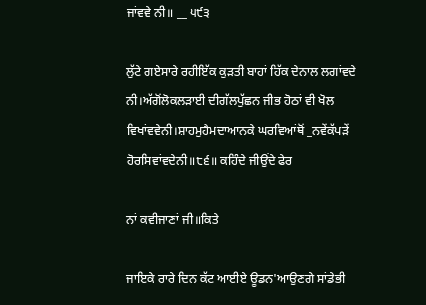ਜਾਂਵਵੇ ਨੀ॥ __ ੫੯੩

ਲੁੱਟੇ ਗਏਸਾਰੇ ਰਹੀਇੱਕ ਕੁੜਤੀ ਬਾਹਾਂ ਹਿੱਕ ਦੇਨਾਲ ਲਗਾਂਵਦੇ ਨੀ।ਅੱਗੋਂਲੋਕਲੜਾਈ ਦੀਗੱਲਪੁੱਛਨ ਜੀਭ ਹੋਠਾਂ ਵੀ ਖੋਲ ਵਿਖਾਂਵਵੇਨੀ।ਸ਼ਾਹਮੁਹੈਮਦਾਆਨਕੇ ਘਰਵਿਆਂਥੋਂ _ਨਵੇਂਕੱਪੜੇਂ ਹੋਰਸਿਵਾਂਵਦੇਨੀ॥੮੬॥ ਕਹਿੰਦੇ ਜੀਉਂਦੇ ਫੇਰ

ਨਾਂ ਕਵੀਜਾਣਾਂ ਜੀ॥ਕਿਤੇ

ਜਾਇਕੇ ਰਾਰੇ ਦਿਨ ਕੱਟ ਆਈਏ ਊਡਨ'ਆਉਣਗੇ ਸਾਂਡੇਭੀ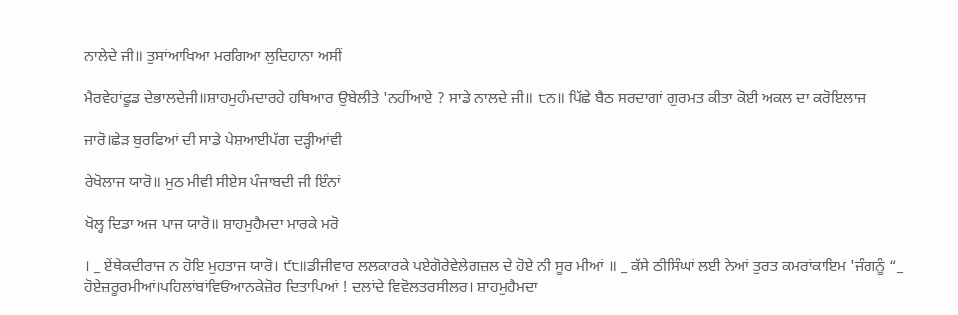ਨਾਲੇਦੇ ਜੀ॥ ਤੁਸਾਂਆਖਿਆ ਮਰਗਿਆ ਲੁਦਿਹਾਨਾ ਅਸੀਂ

ਮੈਰਵੇਹਾਂਫੂਡ ਦੇਭਾਲਦੇਜੀ॥ਸ਼ਾਹਮੁਹੰਮਦਾਰਹੇ ਹਥਿਆਰ ਉਬੇਲੀਤੇ 'ਨਹੀਂਆਏ ? ਸਾਡੇ ਨਾਲਦੇ ਜੀ॥ ੮ਨ॥ ਪਿੱਛੇ ਬੈਠ ਸਰਦਾਗਾਂ ਗੁਰਮਤ ਕੀਤਾ ਕੋਈ ਅਕਲ ਦਾ ਕਰੋਇਲਾਜ

ਜਾਰੋ।ਛੇੜ ਬੁਰਫਿਆਂ ਦੀ ਸਾਡੇ ਪੇਸ਼ਆਈਪੱਗ ਦੜ੍ਹੀਆਂਵੀ

ਰੇਖੋਲਾਜ ਯਾਰੋ॥ ਮੁਠ ਮੀਵੀ ਸੀਏਸ ਪੰਜਾਬਦੀ ਜੀ ਇੰਨਾਂ

ਖੋਲ੍ਹ ਦਿਡਾ ਅਜ ਪਾਜ ਯਾਰੋ॥ ਸ਼ਾਹਮੁਹੈਮਦਾ ਮਾਰਕੇ ਮਰੋ

। _ ਏਂਥੇਕਦੀਰਾਜ ਨ ਹੋਇ ਮੁਹਤਾਜ ਯਾਰੋ। ੯੮॥ਡੀਜੀਵਾਰ ਲਲਕਾਰਕੇ ਪਏਗੋਰੇਵੇਲੇਗਜ਼ਲ ਦੇ ਹੋਏ ਨੀ ਸੂਰ ਮੀਆਂ ॥ _ ਕੱਸੇ ਠੀਸਿੰਘਾਂ ਲਈ ਨੇਆਂ ਤੁਰਤ ਕਮਰਾਂਕਾਇਮ 'ਜੰਗਨੂੰ “_ ਹੋਏਜ਼ਰੂਰਮੀਆਂ।ਪਹਿਲਾਂਬਾਂਵਿਓਂਆਨਕੇਜ਼ੋਰ ਦਿਤਾਪਿਆਂ ! ਦਲਾਂਦੇ ਵਿਵੋਲਤਰਸੀਲਰ। ਸ਼ਾਹਮੁਹੈਮਦਾ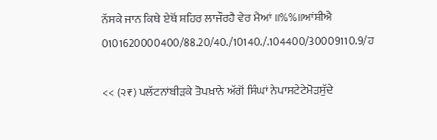ਨੱਸਕੇ ਜਾਨ ਕਿਥੇ ਏਥੋਂ ਸ਼ਹਿਰ ਲਾਜੌਰਹੈ ਵੇਰ ਮੈਆਂ ॥%%॥ਆਂਸ਼ੀਐ 0101620000400/88.20/40./10140./.104400/30009110.9/ਹ

<< (੨₹) ਪਲੱਟਨਾਂਬੀੜਕੇ ਤੋਪਖ਼ਾਨੇ ਅੱਗੋਂ ਸਿੰਘਾਂ ਨੇਪਾਸਟੇਟੇਮੋੜਸੁੱਦੇ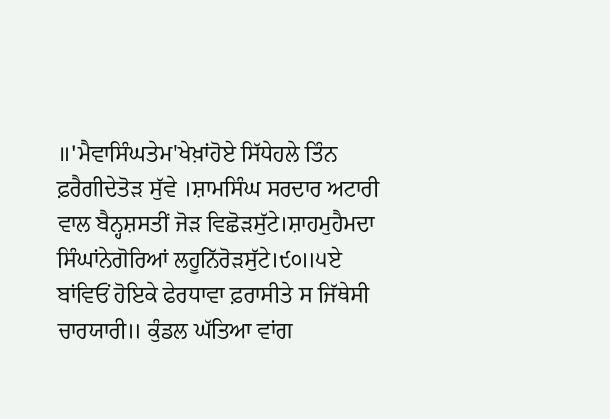॥'ਮੈਵਾਸਿੰਘਤੇਮ'ਖੇਖ਼ਾਂਹੋਏ ਸਿੱਧੇਹਲੇ ਤਿੰਨ ਫ਼ਰੈਗੀਦੇਤੋੜ ਸੁੱਵੇ ।ਸ਼ਾਮਸਿੰਘ ਸਰਦਾਰ ਅਟਾਰੀ ਵਾਲ ਬੈਨ੍ਹਸ਼ਸਤੀਂ ਜੋੜ ਵਿਛੋੜਸੁੱਟੇ।ਸ਼ਾਹਮੁਹੈਮਦਾ ਸਿੰਘਾਂਨੇਗੋਰਿਆਂ ਲਹੂਨਿੱਰੋੜਸੁੱਟੇ।੯੦॥੫ਏ ਬਾਂਵਿਓਂ ਹੋਇਕੇ ਫੇਰਧਾਵਾ ਫ਼ਰਾਸੀਤੇ ਸ ਜਿੱਥੇਸੀ ਚਾਰਯਾਰੀ॥ ਕੁੰਡਲ ਘੱਤਿਆ ਵਾਂਗ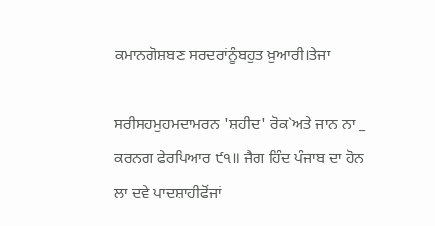ਕਮਾਨਗੋਸ਼ਬਣ ਸਰਦਰਾਂਨੂੰਬਹੁਤ ਖ਼ੁਆਰੀ।ਤੇਜਾ

ਸਰੀਸਹਮੁਹਮਦਾਮਰਨ 'ਸ਼ਹੀਦ' ਰੋਕ`ਅਤੇ ਜਾਨ ਨਾ _ ਕਰਨਗ ਫੇਰਪਿਆਰ ੯੧॥ ਜੈਗ ਹਿੰਦ ਪੰਜਾਬ ਦਾ ਹੋਨ ਲਾ ਦਵੇ ਪਾਦਸ਼ਾਹੀਫੋਂਜਾਂ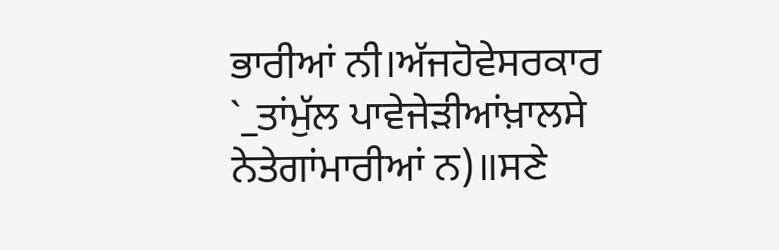ਭਾਰੀਆਂ ਨੀ।ਅੱਜਹੋਵੇਸਰਕਾਰ `_ਤਾਂਮੁੱਲ ਪਾਵੇਜੇੜੀਆਂਖ਼ਾਲਸੇ ਨੇਤੇਗਾਂਮਾਰੀਆਂ ਨ)॥ਸਣੇ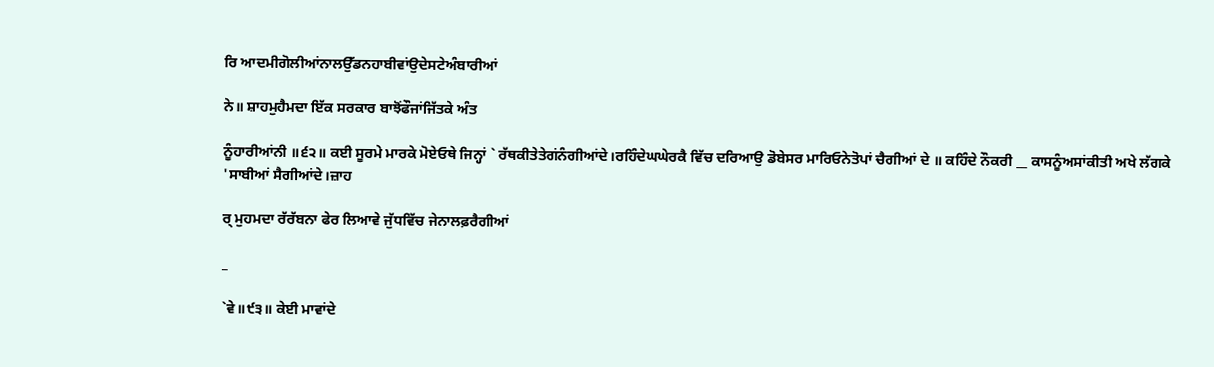ਰਿ ਆਦਮੀਗੋਲੀਆਂਨਾਲਉੱਡਨਹਾਬੀਵਾਂਉਦੇਸਟੇਅੰਬਾਰੀਆਂ

ਨੇ॥ ਸ਼ਾਹਮੁਹੈਮਦਾ ਇੱਕ ਸਰਕਾਰ ਬਾਝੋਂਫੌਜਾਂਜਿੱਤਕੇ ਅੰਤ

ਨੂੰਹਾਰੀਆਂਨੀ ॥੬੨॥ ਕਈ ਸੂਰਮੇ ਮਾਰਕੇ ਮੋਏਓਥੇ ਜਿਨ੍ਹਾਂ ` ਰੱਥਕੀਤੇਤੇਗਂਨੰਗੀਆਂਦੇ।ਰਹਿੰਦੇਘਘੇਰਕੈ ਵਿੱਚ ਦਰਿਆਉ ਡੋਬੇਸਰ ਮਾਰਿਓਨੇਤੋਪਾਂ ਚੈਗੀਆਂ ਦੇ ॥ ਕਹਿੰਦੇ ਨੌਕਰੀ __ ਕਾਸਨੂੰਅਸਾਂਕੀਤੀ ਅਖੇ ਲੱਗਕੇ 'ਸਾਬੀਆਂ ਸੈਗੀਆਂਦੇ।ਜ਼ਾਹ

ਰ੍ ਮੁਹਮਦਾ ਰੱਰੱਬਨਾ ਫੇਰ ਲਿਆਵੇ ਜੁੱਧਵਿੱਚ ਜੇਨਾਲਫ਼ਰੈਗੀਆਂ

_

`ਵੇ॥੯੩॥ ਕੇਈ ਮਾਵਾਂਦੇ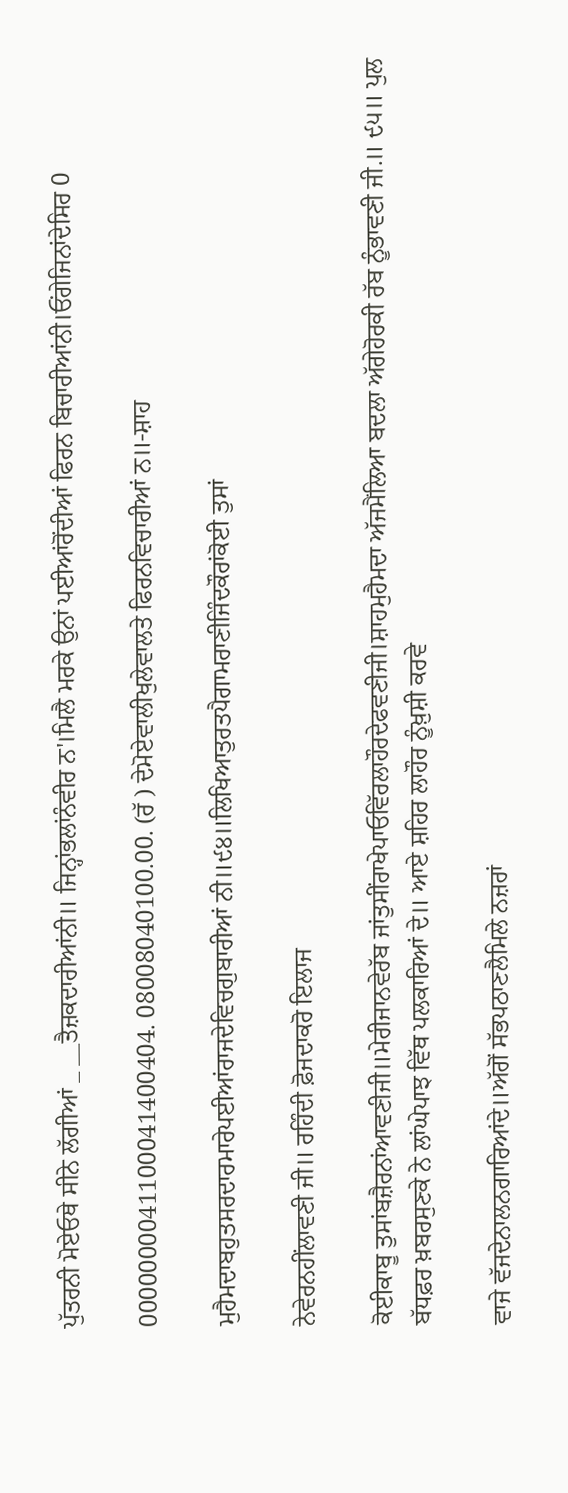ਪੁੱਤਰਨੀ ਮੋਏਓਥੇ ਸੀਨੇ ਲੱਗੀਆਂ _ __ਤੈਜ਼ਕਦਾਰੀਆਂਨੀ॥ ਜਿਨ੍ਹਾਂਭਲਾਂਨੰਵੀਰ ਨ'।ਮਿਲੈ ਮਰਕੇ ਉਨਾਂ ਪਈਆਂਰੋਂਦੀਆਂ ਫਿਰਨ ਬਿਚਾਰੀਆਂਨੀ।ਓਂਗੇਜਿਨਾਂਦੇਸਿਰ 0

0000000041100041400404. 08008040100.00. (ਰੱ ) ਦੇਮੋਏਵਾਲੀਖੁਲੇਵਾਲਤੇ ਫਿਰਨਵਿਚਾਰੀਆਂ ਨ॥-ਸ਼ਾਹ

ਮੁਹੈਮਦਾਬਹੁਤਸਰਦਾਰਮਾਰੇਪਈਆਂਰਾਜਦੇਵਿਚਗੁਬਾਰੀਆਂ ਨੀ॥੯੪॥ਲਿਖਿਆਤੁਰਤਪੈਗਾਮਰਾਣੀਜਿੰਦਕੌਰਾਂਕੋਈ ਤੁਸਾਂ

ਨੇਵੇਰਨਹੀਂਲਾਵਣੀ ਜੀ॥ ਰਹਿੰਦੀ ਫ਼ੋਜਦਾਕਰੋ ਇਲਾਜ

ਕੋਈਕਾਬੂ ਤੁਸਾਂਬਜ਼ੈਰਨਾਂਆਵਣੀਜੀ॥ਮੇਰੀਜਾਨਵੇਰੱਬ ਜਾਂਤੁਸੀਂਰਾਖੇਪਾਓਵਿੱਰਲਾਹੌਰਦੇਫਵਣੀਜੀ।ਸ਼ਾਹਮੁਹੈਮਦਾ ਅੱਜਮੈਂਲਿਆ ਬਦਲਾ ਅੱਗੇਹੋਰਕੀ ਰੱਬ ਨੂੰਭਾਵਣੀ ਜੀ.॥ ੯੫॥ ਪੁਲ ਬੱਧਫ਼ਰ ਖ਼ਬਰਸੁਣਕੇ ਨੇ ਲਾਂਘੇਪਾਝ ਵਿੱਥ ਪਲਕਾਰਿਆਂ ਦੇ॥ ਆਏ ਸ਼ਹਿਰ ਲਾਹੌਰ ਨੂੰਖ਼ੁਸ਼ੀ ਕਰਵੇ

ਵਾਜੇ ਵੱਜਦੇਨਾਲਨਗਾਰਿਆਂਦੇ॥ਅੱਗੋਂ ਸੱਭਪਠਾਣਲੈਮਿਲੇ ਨਜ਼ਰਾਂ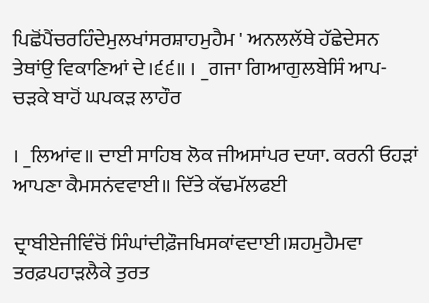ਪਿਛੋਂਪੈਂਚਰਹਿੰਦੇਮੁਲਖਾਂਸਰਸ਼ਾਹਮੁਹੈਮ ' ਅਨਲਲੱਥੇ ਹੱਛੇਦੇਸਨ ਤੇਥਾਂਉ ਵਿਕਾਣਿਆਂ ਦੇ।੬੬॥ । _ਗਜਾ ਗਿਆਗੁਲਬੇਸਿੰ ਆਪ-ਚੜਕੇ ਬਾਹੋਂ ਘਪਕੜ ਲਾਹੌਰ

। _ਲਿਆਂਵ॥ ਦਾਈ ਸਾਹਿਬ ਲੋਕ ਜੀਅਸਾਂਪਰ ਦਯਾ. ਕਰਨੀ ਓਹੜਾਂ ਆਪਣਾ ਕੈਮਸਨਂਵਵਾਈ॥ ਦਿੱਤੇ ਕੱਢਮੱਲਫਈ

ਦ੍ਰਾਬੀਏਜੀਵਿੰਚੋਂ ਸਿੰਘਾਂਦੀਫ਼ੌਜਖਿਸਕਾਂਵਦਾਈ।ਸ਼ਹਮੁਹੈਮਵਾ ਤਰਫ਼ਪਹਾੜਲੈਕੇ ਤੁਰਤ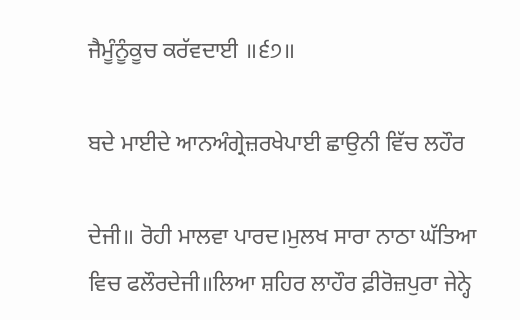ਜੈਮੂੰਨੂੰਕੂਚ ਕਰੱਵਦਾਈ ॥੬੭॥

ਬਦੇ ਮਾਈਦੇ ਆਨਅੰਗ੍ਰੇਜ਼ਰਖੇਪਾਈ ਛਾਉਨੀ ਵਿੱਚ ਲਹੌਰ

ਦੇਜੀ॥ ਰੋਹੀ ਮਾਲਵਾ ਪਾਰਦ।ਮੁਲਖ ਸਾਰਾ ਨਾਠਾ ਘੱਤਿਆ ਵਿਚ ਫਲੌਰਦੇਜੀ॥ਲਿਆ ਸ਼ਹਿਰ ਲਾਹੌਰ ਫ਼ੀਰੋਜ਼ਪੁਰਾ ਜੇਨ੍ਹੇ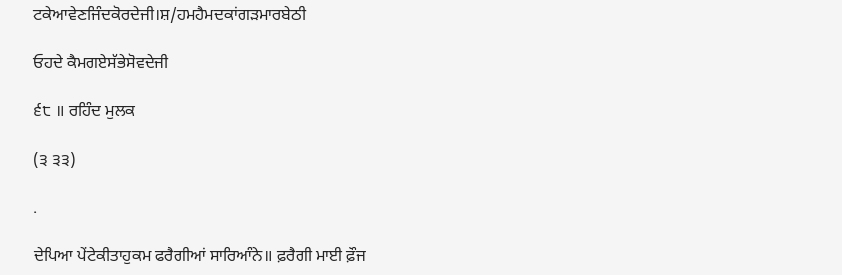ਟਕੇਆਵੇਣਜਿੰਦਕੋਰਦੇਜੀ।ਸ਼/ਹਮਹੈਮਦਕਾਂਗੜਮਾਰਬੇਠੀ

ਓਹਦੇ ਕੈਮਗਏਸੱਭੇਸੋਵਦੇਜੀ

੬੮ ॥ ਰਹਿੰਦ ਮੁਲਕ

(੩ ੩੩)

.

ਦੇਪਿਆ ਪੇਂਟੇਕੀਤਾਹੁਕਮ ਫਰੈਗੀਆਂ ਸਾਰਿਆੰਨੇ॥ ਫ਼ਰੈਗੀ ਮਾਈ ਫ਼ੌਜ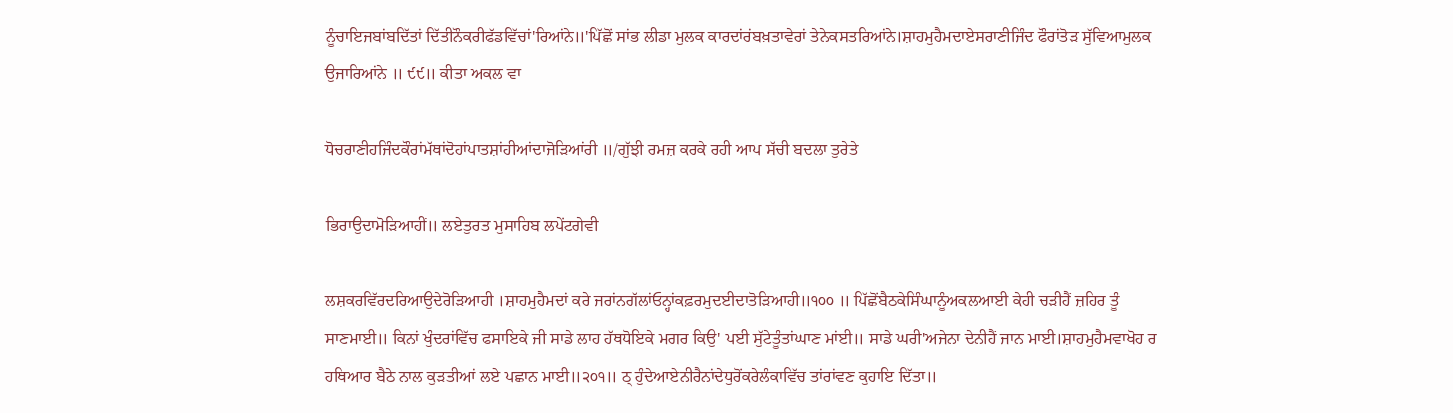ਨੂੰਚਾਇਜਬਾਂਬਦਿੱਤਾਂ ਦਿੱਤੀਨੌਕਰੀਫੱਡਵਿੱਚਾਂ'ਰਿਆਂਨੇ॥'ਪਿੱਛੋਂ ਸਾਂਭ ਲੀਡਾ ਮੁਲਕ ਕਾਰਦਾਂਰਂਬਖ਼ਤਾਵੇਰਾਂ ਤੇਨੇਕਸਤਰਿਆਂਨੇ।ਸ਼ਾਹਮੁਹੈਮਦਾਏਸਰਾਣੀਜਿੰਦ ਫੌਰਾਂਤੋੜ ਸੁੱਵਿਆਮੁਲਕ ਉਜਾਰਿਆਂਨੇ ॥ ੯੯॥ ਕੀਤਾ ਅਕਲ ਵਾ

ਧੋਚਰਾਣੀਹਜਿੰਦਕੌਰਾਂਮੱਥਾਂਦੋਹਾਂਪਾਤਸ਼ਾਂਹੀਆਂਦਾਜੋੜਿਆਂਰੀ ॥/ਗੁੱਝੀ ਰਮਜ਼ ਕਰਕੇ ਰਹੀ ਆਪ ਸੱਚੀ ਬਦਲਾ ਤੁਰੇਤੇ

ਭਿਰਾਉਦਾਮੋੜਿਆਹੀਂ॥ ਲਏਤੁਰਤ ਮੁਸਾਹਿਬ ਲਪੇਂਟਗੇਵੀ

ਲਸ਼ਕਰਵਿੱਰਦਰਿਆਉਦੇਰੋੜਿਆਹੀ ।ਸ਼ਾਹਮੁਹੈਮਦਾਂ ਕਰੇ ਜਰਾਂਨਗੱਲਾਂਓਨ੍ਹਾਂਕਫ਼ਰਮੁਦਈਦਾਤੋੜਿਆਹੀ॥੧੦੦ ॥ ਪਿੱਛੋਂਬੈਠਕੇਸਿੰਘਾਨੂੰਅਕਲਆਈ ਕੇਹੀ ਚੜੀਹੈਂ ਜ਼ਹਿਰ ਤੂੰ ਸਾਣਮਾਈ॥ ਕਿਨਾਂ ਖੁੰਦਰਾਂਵਿੱਚ ਫਸਾਇਕੇ ਜੀ ਸਾਡੇ ਲਾਹ ਹੱਥਧੋਇਕੇ ਮਗਰ ਕਿਉ' ਪਈ ਸੁੱਟੇਤੂੰਤਾਂਘਾਣ ਮਾਂਈ॥ ਸਾਡੇ ਘਰੀ'ਅਜੇਨਾ ਦੇਨੀਹੈਂ ਜਾਨ ਮਾਈ।ਸ਼ਾਹਮੁਹੈਮਵਾਖੋਹ ਰ ਹਥਿਆਰ ਬੈਠੇ ਨਾਲ ਕੁੜਤੀਆਂ ਲਏ ਪਛਾਨ ਮਾਈ॥੨੦੧॥ ਠ੍ ਹੁੰਦੇਆਏਨੀਰੈਨਾਂਦੇਧੁਰੋਂਕਰੇਲੰਕਾਵਿੱਚ ਤਾਂਰਾਂਵਣ ਕੁਹਾਇ ਦਿੱਤਾ॥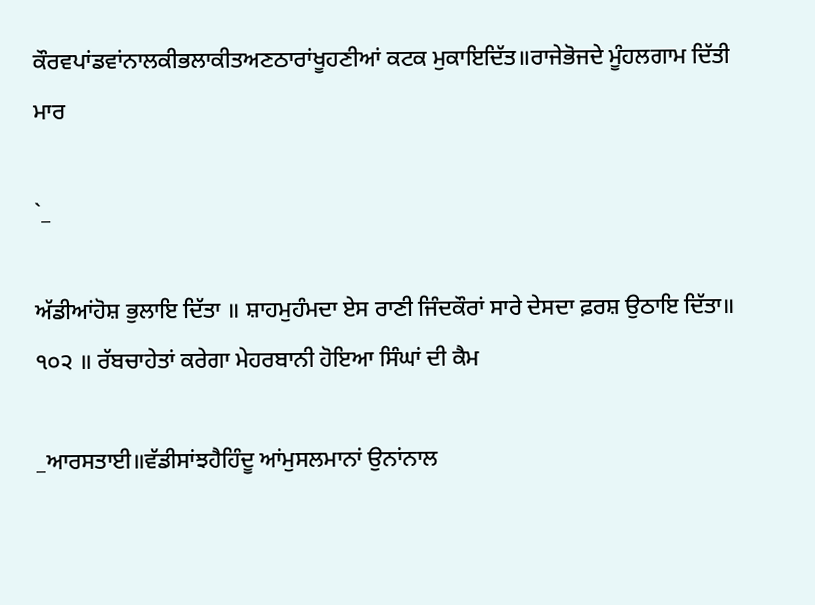ਕੌਰਵਪਾਂਡਵਾਂਨਾਲਕੀਭਲਾਕੀਤਅਣਠਾਰਾਂਖੂਹਣੀਆਂ ਕਟਕ ਮੁਕਾਇਦਿੱਤ॥ਰਾਜੇਭੋਜਦੇ ਮੂੰਹਲਗਾਮ ਦਿੱਤੀ ਮਾਰ

`_

ਅੱਡੀਆਂਹੋਸ਼ ਭੁਲਾਇ ਦਿੱਤਾ ॥ ਸ਼ਾਹਮੁਹੰਮਦਾ ਏਸ ਰਾਣੀ ਜਿੰਦਕੌਰਾਂ ਸਾਰੇ ਦੇਸਦਾ ਫ਼ਰਸ਼ ਉਠਾਇ ਦਿੱਤਾ॥ ੧੦੨ ॥ ਰੱਬਚਾਹੇਤਾਂ ਕਰੇਗਾ ਮੇਹਰਬਾਨੀ ਹੋਇਆ ਸਿੰਘਾਂ ਦੀ ਕੈਮ

_ਆਰਸਤਾਈ॥ਵੱਡੀਸਾਂਝਹੈਹਿੰਦੂ ਆਂਮੁਸਲਮਾਨਾਂ ਉਨਾਂਨਾਲ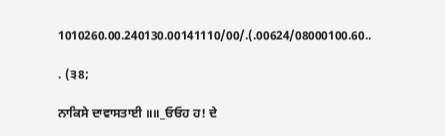1010260.00.240130.00141110/00/.(.00624/08000100.60..

. (੩8;

ਨਾਕਿਸੇ ਦਾਵਾਸਤਾਈ ॥॥_ਓਓਹ ਹ! ਦੇ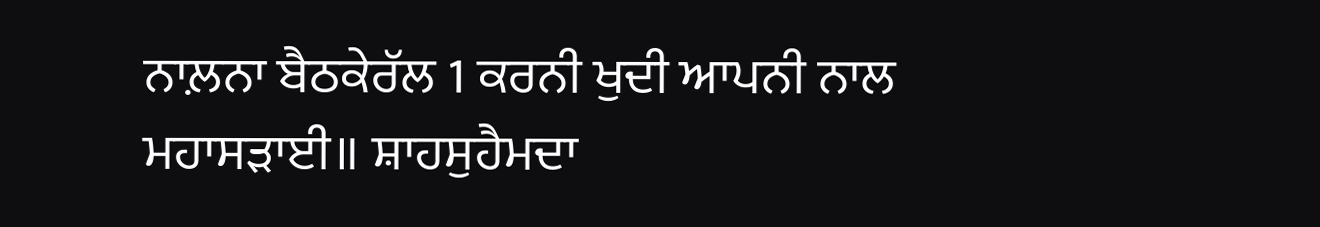ਨਾਲ਼ਨਾ ਬੈਠਕੇਰੱਲ 1 ਕਰਨੀ ਖੁਦੀ ਆਪਨੀ ਨਾਲ ਮਹਾਸੜਾਈ॥ ਸ਼ਾਹਸੁਹੈਮਦਾ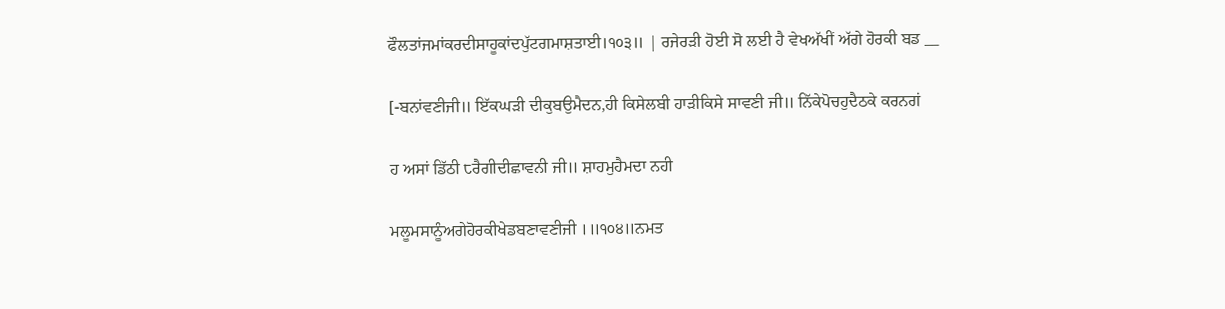ਫੌਲਤਾਂਜਮਾਂਕਰਦੀਸਾਹੂਕਾਂਦਪੁੱਟਗਮਾਸ਼ਤਾਈ।੧੦੩॥ | ਰਜੇਰੜੀ ਹੋਈ ਸੋ ਲਈ ਹੈ ਵੇਖਅੱਖੀਂ ਅੱਗੇ ਹੋਰਕੀ ਬਡ __

[-ਬਨਾਂਵਣੀਜੀ॥ ਇੱਕਘੜੀ ਦੀਕੁਬਉਮੈਦਨ,ਹੀ ਕਿਸੇਲਬੀ ਹਾੜੀਕਿਸੇ ਸਾਵਣੀ ਜੀ॥ ਨਿੱਕੇਪੋਚਹੁਦੈਠਕੇ ਕਰਨਗਂ

ਹ ਅਸਾਂ ਡਿੱਠੀ ੮ਰੈਗੀਦੀਛਾਵਨੀ ਜੀ॥ ਸ਼ਾਹਮੁਹੈਮਦਾ ਨਹੀ

ਮਲੂਮਸਾਨੂੰਅਗੇਹੋਰਕੀਖੇਡਬਣਾਵਣੀਜੀ ।॥੧੦੪॥ਨਮਤ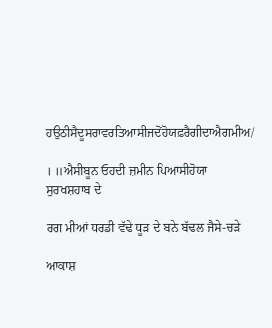ਹਉਠੀਸੈਦੂਸਰਾਵਰਤਿਆਸੀਜਦੋਂਹੋਯਫ਼ਰੈਗੀਦਾਐਗਮੀਅ/

। ॥ਐਸੀਬੂਨ ਓਹਦੀ ਜ਼ਮੀਨ ਪਿਆਸੀਹੋਯਾ ਸੁਰਖਸ਼ਹਾਬ ਦੇ

ਰਗ ਮੀਆਂ ਧਰਡੀ ਵੱਢੇ ਧੂੜ ਦੇ ਬਨੇ ਬੱਢਲ ਜੈਸੇ-ਚੜੇ

ਆਕਾਸ਼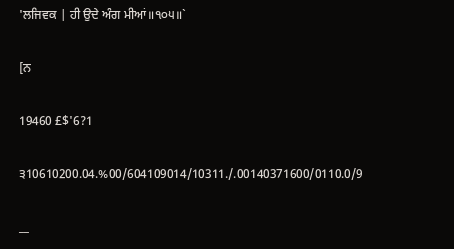'ਲਜਿਵਕ | ਹੀ ਉਦੇ ਅੰਗ ਮੀਆਂ॥੧੦੫॥`

[ਨ

19460 £$'6?1

੩10610200.04.%00/604109014/10311./.00140371600/0110.0/9

__